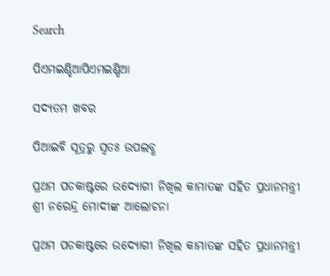Search

ପିଏମଇଣ୍ଡିଆପିଏମଇଣ୍ଡିଆ

ସଦ୍ୟତମ ଖବର

ପିଆଇବି ସୂତ୍ରରୁ ସ୍ବତଃ ଉପଲବ୍ଧ

ପ୍ରଥମ ପଡକାଷ୍ଟରେ ଉଦ୍ୟୋଗୀ ନିଖିଲ କାମାତଙ୍କ ସହିତ ପ୍ରଧାନମନ୍ତ୍ରୀ ଶ୍ରୀ ନରେନ୍ଦ୍ର ମୋଦୀଙ୍କ ଆଲୋଚନା

ପ୍ରଥମ ପଡକାଷ୍ଟରେ ଉଦ୍ୟୋଗୀ ନିଖିଲ କାମାତଙ୍କ ସହିତ ପ୍ରଧାନମନ୍ତ୍ରୀ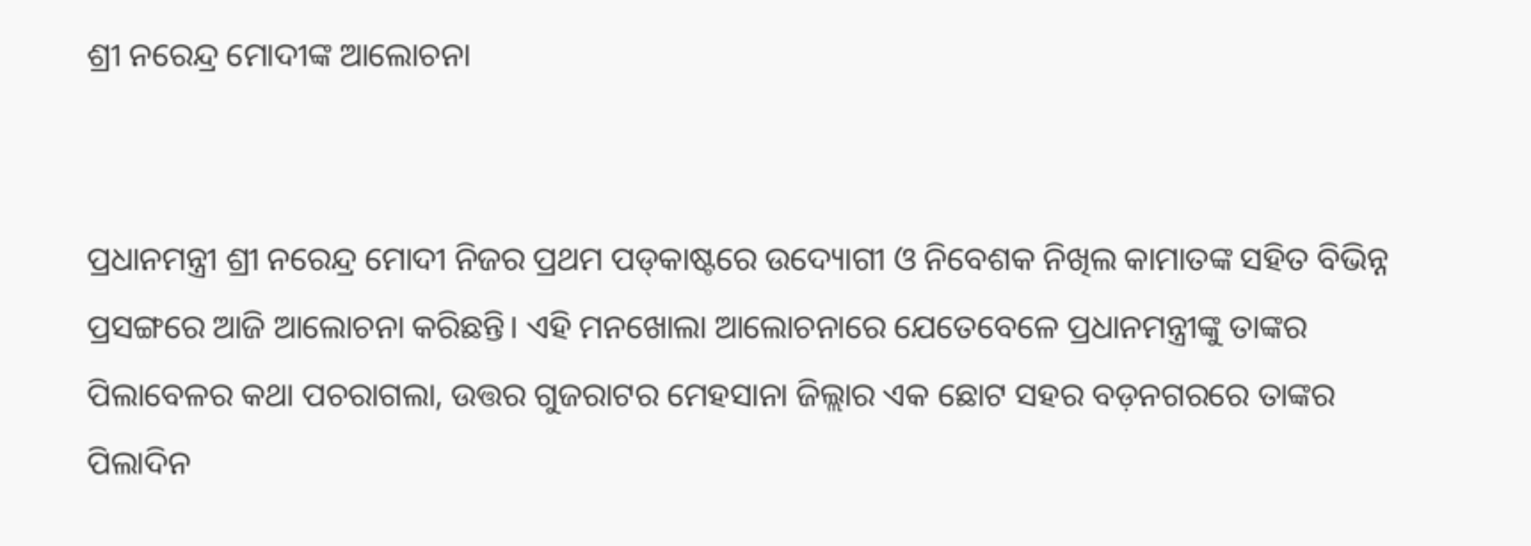ଶ୍ରୀ ନରେନ୍ଦ୍ର ମୋଦୀଙ୍କ ଆଲୋଚନା


ପ୍ରଧାନମନ୍ତ୍ରୀ ଶ୍ରୀ ନରେନ୍ଦ୍ର ମୋଦୀ ନିଜର ପ୍ରଥମ ପଡ୍‌କାଷ୍ଟରେ ଉଦ୍ୟୋଗୀ ଓ ନିବେଶକ ନିଖିଲ କାମାତଙ୍କ ସହିତ ବିଭିନ୍ନ ପ୍ରସଙ୍ଗରେ ଆଜି ଆଲୋଚନା କରିଛନ୍ତି। ଏହି ମନଖୋଲା ଆଲୋଚନାରେ ଯେତେବେଳେ ପ୍ରଧାନମନ୍ତ୍ରୀଙ୍କୁ ତାଙ୍କର ପିଲାବେଳର କଥା ପଚରାଗଲା, ଉତ୍ତର ଗୁଜରାଟର ମେହସାନା ଜିଲ୍ଲାର ଏକ ଛୋଟ ସହର ବଡ଼ନଗରରେ ତାଙ୍କର ପିଲାଦିନ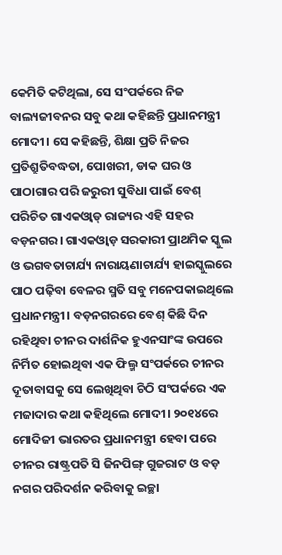କେମିତି କଟିଥିଲା, ସେ ସଂପର୍କରେ ନିଜ ବାଲ୍ୟଜୀବନର ସବୁ କଥା କହିଛନ୍ତି ପ୍ରଧାନମନ୍ତ୍ରୀ ମୋଦୀ। ସେ କହିଛନ୍ତି, ଶିକ୍ଷା ପ୍ରତି ନିଜର ପ୍ରତିଶ୍ରୁତିବଦ୍ଧତା, ପୋଖରୀ, ଡାକ ଘର ଓ ପାଠାଗାର ପରି ଜରୁରୀ ସୁବିଧା ପାଇଁ ବେଶ୍ ପରିଚିତ ଗାଏକଓ୍ୱାଡ୍ ରାଜ୍ୟର ଏହି ସହର ବଡ଼ନଗର। ଗାଏକଓ୍ୱାଡ଼ ସରକାରୀ ପ୍ରାଥମିକ ସ୍କୁଲ ଓ ଭଗବତାଚାର୍ଯ୍ୟ ନାରାୟଣାଚାର୍ଯ୍ୟ ହାଇସ୍କୁଲରେ ପାଠ ପଢ଼ିବା ବେଳର ସ୍ମତି ସବୁ ମନେପକାଇଥିଲେ ପ୍ରଧାନମନ୍ତ୍ରୀ। ବଡ଼ନଗରରେ ବେଶ୍ କିଛି ଦିନ ରହିଥିବା ଚୀନର ଦାର୍ଶନିକ ହୁଏନସାଂଙ୍କ ଉପରେ ନିର୍ମିତ ହୋଇଥିବା ଏକ ଫିଲ୍ମ ସଂପର୍କରେ ଚୀନର ଦୂତାବାସକୁ ସେ ଲେଖିଥିବା ଚିଠି ସଂପର୍କରେ ଏକ ମଜାଦାର କଥା କହିଥିଲେ ମୋଦୀ। ୨୦୧୪ରେ ମୋଦିଜୀ ଭାରତର ପ୍ରଧାନମନ୍ତ୍ରୀ ହେବା ପରେ ଚୀନର ରାଷ୍ଟ୍ରପତି ସି ଜିନପିଙ୍ଗ୍ ଗୁଜରାଟ ଓ ବଡ଼ ନଗର ପରିଦର୍ଶନ କରିବାକୁ ଇଚ୍ଛା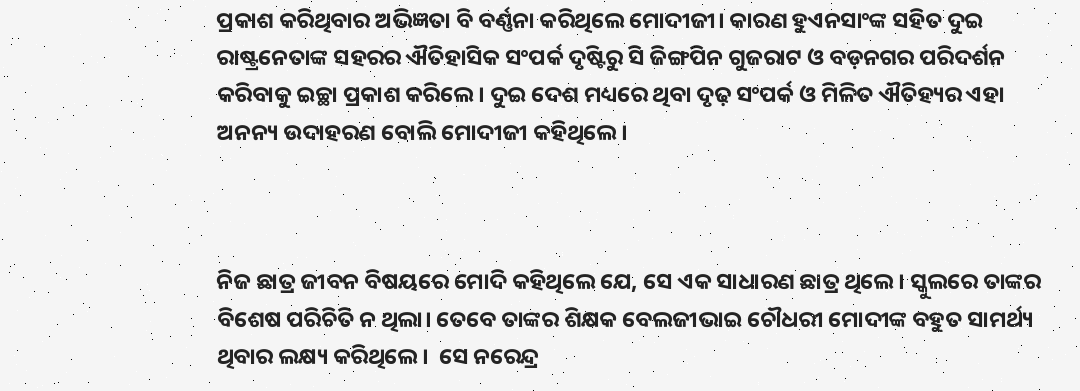ପ୍ରକାଶ କରିଥିବାର ଅଭିଜ୍ଞତା ବି ବର୍ଣ୍ଣନା କରିଥିଲେ ମୋଦୀଜୀ। କାରଣ ହୁଏନସାଂଙ୍କ ସହିତ ଦୁଇ ରାଷ୍ଟ୍ରନେତାଙ୍କ ସହରର ଐତିହାସିକ ସଂପର୍କ ଦୃଷ୍ଟିରୁ ସି ଜିଙ୍ଗପିନ ଗୁଜରାଟ ଓ ବଡ଼ନଗର ପରିଦର୍ଶନ କରିବାକୁ ଇଚ୍ଛା ପ୍ରକାଶ କରିଲେ। ଦୁଇ ଦେଶ ମଧ୍ୟରେ ଥିବା ଦୃଢ଼ ସଂପର୍କ ଓ ମିଳିତ ଐତିହ୍ୟର ଏହା ଅନନ୍ୟ ଉଦାହରଣ ବୋଲି ମୋଦୀଜୀ କହିଥିଲେ।



ନିଜ ଛାତ୍ର ଜୀବନ ବିଷୟରେ ମୋଦି କହିଥିଲେ ଯେ, ସେ ଏକ ସାଧାରଣ ଛାତ୍ର ଥିଲେ। ସ୍କୁଲରେ ତାଙ୍କର ବିଶେଷ ପରିଚିତି ନ ଥିଲା। ତେବେ ତାଙ୍କର ଶିକ୍ଷକ ବେଲଜୀଭାଇ ଚୌଧରୀ ମୋଦୀଙ୍କ ବହୁତ ସାମର୍ଥ୍ୟ ଥିବାର ଲକ୍ଷ୍ୟ କରିଥିଲେ।  ସେ ନରେନ୍ଦ୍ର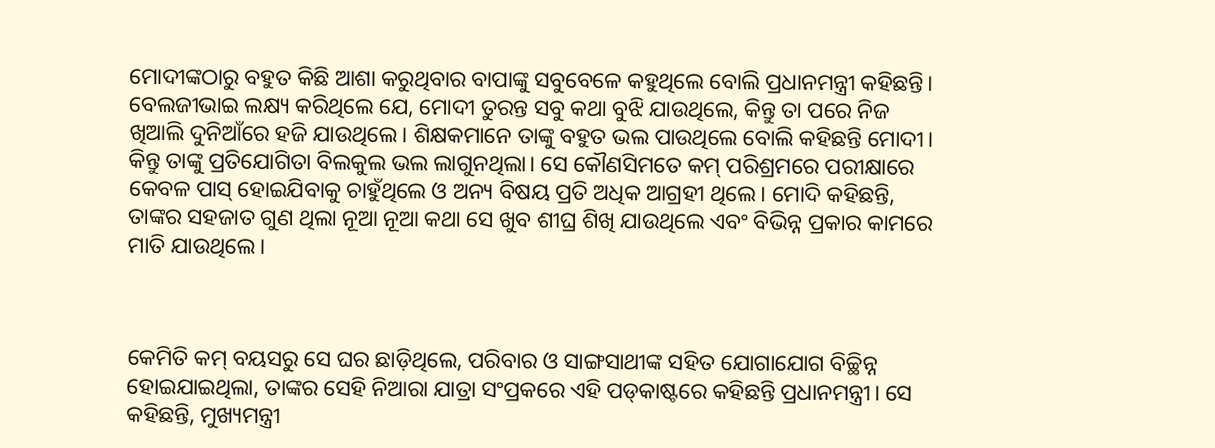ମୋଦୀଙ୍କଠାରୁ ବହୁତ କିଛି ଆଶା କରୁଥିବାର ବାପାଙ୍କୁ ସବୁବେଳେ କହୁଥିଲେ ବୋଲି ପ୍ରଧାନମନ୍ତ୍ରୀ କହିଛନ୍ତି। ବେଲଜୀଭାଇ ଲକ୍ଷ୍ୟ କରିଥିଲେ ଯେ, ମୋଦୀ ତୁରନ୍ତ ସବୁ କଥା ବୁଝି ଯାଉଥିଲେ, କିନ୍ତୁ ତା ପରେ ନିଜ ଖିଆଲି ଦୁନିଆଁରେ ହଜି ଯାଉଥିଲେ। ଶିକ୍ଷକମାନେ ତାଙ୍କୁ ବହୁତ ଭଲ ପାଉଥିଲେ ବୋଲି କହିଛନ୍ତି ମୋଦୀ। କିନ୍ତୁ ତାଙ୍କୁ ପ୍ରତିଯୋଗିତା ବିଲକୁଲ ଭଲ ଲାଗୁନଥିଲା। ସେ କୌଣସିମତେ କମ୍ ପରିଶ୍ରମରେ ପରୀକ୍ଷାରେ କେବଳ ପାସ୍ ହୋଇଯିବାକୁ ଚାହୁଁଥିଲେ ଓ ଅନ୍ୟ ବିଷୟ ପ୍ରତି ଅଧିକ ଆଗ୍ରହୀ ଥିଲେ। ମୋଦି କହିଛନ୍ତି, ତାଙ୍କର ସହଜାତ ଗୁଣ ଥିଲା ନୂଆ ନୂଆ କଥା ସେ ଖୁବ ଶୀଘ୍ର ଶିଖି ଯାଉଥିଲେ ଏବଂ ବିଭିନ୍ନ ପ୍ରକାର କାମରେ ମାତି ଯାଉଥିଲେ।



କେମିତି କମ୍ ବୟସରୁ ସେ ଘର ଛାଡ଼ିଥିଲେ, ପରିବାର ଓ ସାଙ୍ଗସାଥୀଙ୍କ ସହିତ ଯୋଗାଯୋଗ ବିଚ୍ଛିନ୍ନ ହୋଇଯାଇଥିଲା, ତାଙ୍କର ସେହି ନିଆରା ଯାତ୍ରା ସଂପ୍ରକରେ ଏହି ପଡ୍‌କାଷ୍ଟରେ କହିଛନ୍ତି ପ୍ରଧାନମନ୍ତ୍ରୀ। ସେ କହିଛନ୍ତି, ମୁଖ୍ୟମନ୍ତ୍ରୀ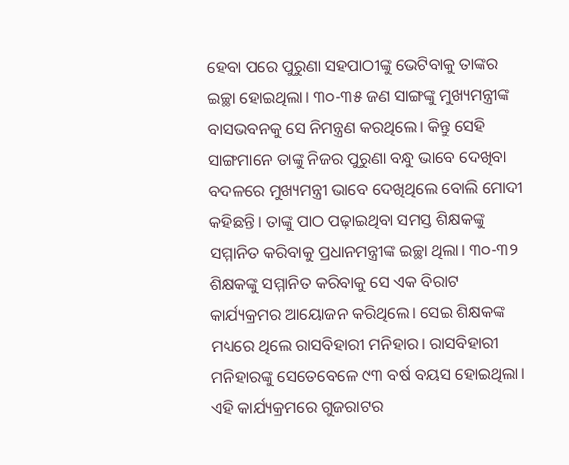ହେବା ପରେ ପୁରୁଣା ସହପାଠୀଙ୍କୁ ଭେଟିବାକୁ ତାଙ୍କର ଇଚ୍ଛା ହୋଇଥିଲା। ୩୦-୩୫ ଜଣ ସାଙ୍ଗଙ୍କୁ ମୁଖ୍ୟମନ୍ତ୍ରୀଙ୍କ ବାସଭବନକୁ ସେ ନିମନ୍ତ୍ରଣ କରଥିଲେ। କିନ୍ତୁ ସେହି ସାଙ୍ଗମାନେ ତାଙ୍କୁ ନିଜର ପୁରୁଣା ବନ୍ଧୁ ଭାବେ ଦେଖିବା ବଦଳରେ ମୁଖ୍ୟମନ୍ତ୍ରୀ ଭାବେ ଦେଖିଥିଲେ ବୋଲି ମୋଦୀ କହିଛନ୍ତି। ତାଙ୍କୁ ପାଠ ପଢ଼ାଇଥିବା ସମସ୍ତ ଶିକ୍ଷକଙ୍କୁ ସମ୍ମାନିତ କରିବାକୁ ପ୍ରଧାନମନ୍ତ୍ରୀଙ୍କ ଇଚ୍ଛା ଥିଲା। ୩୦-୩୨ ଶିକ୍ଷକଙ୍କୁ ସମ୍ମାନିତ କରିବାକୁ ସେ ଏକ ବିରାଟ କାର୍ଯ୍ୟକ୍ରମର ଆୟୋଜନ କରିଥିଲେ। ସେଇ ଶିକ୍ଷକଙ୍କ ମଧ୍ୟରେ ଥିଲେ ରାସବିହାରୀ ମନିହାର। ରାସବିହାରୀ ମନିହାରଙ୍କୁ ସେତେବେଳେ ୯୩ ବର୍ଷ ବୟସ ହୋଇଥିଲା। ଏହି କାର୍ଯ୍ୟକ୍ରମରେ ଗୁଜରାଟର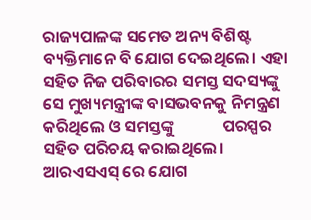ରାଜ୍ୟପାଳଙ୍କ ସମେତ ଅନ୍ୟ ବିଶିଷ୍ଟ ବ୍ୟକ୍ତିମାନେ ବି ଯୋଗ ଦେଇଥିଲେ। ଏହା ସହିତ ନିଜ ପରିବାରର ସମସ୍ତ ସଦସ୍ୟଙ୍କୁ ସେ ମୁଖ୍ୟମନ୍ତ୍ରୀଙ୍କ ବାସଭବନକୁ ନିମନ୍ତ୍ରଣ କରିଥିଲେ ଓ ସମସ୍ତଙ୍କୁ             ପରସ୍ପର ସହିତ ପରିଚୟ କରାଇଥିଲେ। ଆରଏସଏସ୍ ରେ ଯୋଗ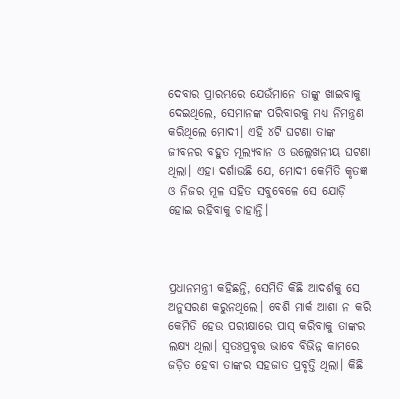ଦେବାର ପ୍ରାରମ୍ଭରେ ଯେଉଁମାନେ ତାଙ୍କୁ ଖାଇବାକୁ ଦେଇଥିଲେ, ସେମାନଙ୍କ ପରିବାରକୁ ମଧ୍ୟ ନିମନ୍ତ୍ରଣ କରିଥିଲେ ମୋଦୀ। ଏହି ୪ଟି ଘଟଣା ତାଙ୍କ ଜୀବନର ବହୁତ ମୂଲ୍ୟବାନ ଓ ଉଲ୍ଲେଖନୀୟ ଘଟଣା ଥିଲା। ଏହା ଦର୍ଶାଉଛି ଯେ, ମୋଦୀ କେମିତି କୃତଜ୍ଞ ଓ ନିଜର ମୂଳ ସହିତ ସବୁବେଳେ ସେ ଯୋଡ଼ି ହୋଇ ରହିବାକୁ ଚାହାନ୍ତି।



ପ୍ରଧାନମନ୍ତ୍ରୀ କହିଛନ୍ତି, ସେମିତି କିଛି ଆଦର୍ଶକୁ ସେ ଅନୁସରଣ କରୁନଥିଲେ। ବେଶି ମାର୍କ ଆଶା ନ କରି କେମିତି ହେଉ ପରୀକ୍ଷାରେ ପାସ୍ କରିବାକୁ ତାଙ୍କର ଲକ୍ଷ୍ୟ ଥିଲା। ସ୍ୱତଃପ୍ରବୃତ୍ତ ଭାବେ ବିଭିନ୍ନ କାମରେ ଜଡ଼ିତ ହେବା ତାଙ୍କର ସହଜାତ ପ୍ରବୃତ୍ତି ଥିଲା। କିଛି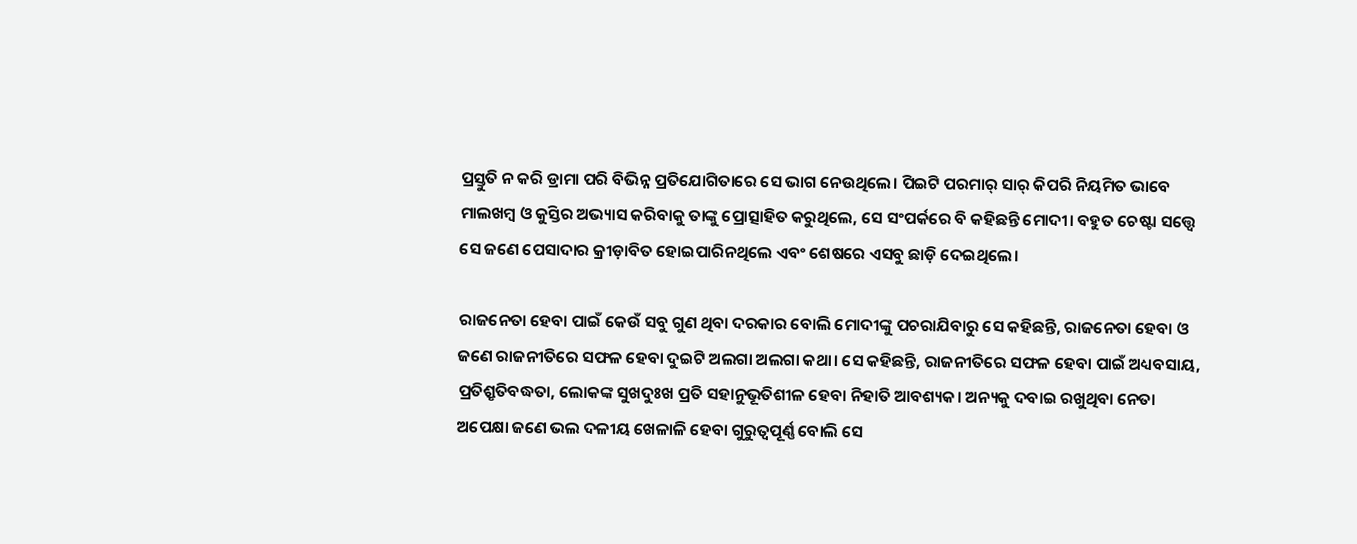ପ୍ରସ୍ତୁତି ନ କରି ଡ୍ରାମା ପରି ବିଭିନ୍ନ ପ୍ରତିଯୋଗିତାରେ ସେ ଭାଗ ନେଉଥିଲେ। ପିଇଟି ପରମାର୍ ସାର୍ କିପରି ନିୟମିତ ଭାବେ ମାଲଖମ୍ୱ ଓ କୁସ୍ତିର ଅଭ୍ୟାସ କରିବାକୁ ତାଙ୍କୁ ପ୍ରୋତ୍ସାହିତ କରୁଥିଲେ, ସେ ସଂପର୍କରେ ବି କହିଛନ୍ତି ମୋଦୀ। ବହୁତ ଚେଷ୍ଟା ସତ୍ତ୍ୱେ ସେ ଜଣେ ପେସାଦାର କ୍ରୀଡ଼ାବିତ ହୋଇପାରିନଥିଲେ ଏବଂ ଶେଷରେ ଏସବୁ ଛାଡ଼ି ଦେଇଥିଲେ।

ରାଜନେତା ହେବା ପାଇଁ କେଉଁ ସବୁ ଗୁଣ ଥିବା ଦରକାର ବୋଲି ମୋଦୀଙ୍କୁ ପଚରାଯିବାରୁ ସେ କହିଛନ୍ତି, ରାଜନେତା ହେବା ଓ ଜଣେ ରାଜନୀତିରେ ସଫଳ ହେବା ଦୁଇଟି ଅଲଗା ଅଲଗା କଥା। ସେ କହିଛନ୍ତି, ରାଜନୀତିରେ ସଫଳ ହେବା ପାଇଁ ଅଧ୍ୟବସାୟ, ପ୍ରତିଶ୍ରୃତିବଦ୍ଧତା, ଲୋକଙ୍କ ସୁଖଦୁଃଖ ପ୍ରତି ସହାନୁଭୂତିଶୀଳ ହେବା ନିହାତି ଆବଶ୍ୟକ। ଅନ୍ୟକୁ ଦବାଇ ରଖୁଥିବା ନେତା ଅପେକ୍ଷା ଜଣେ ଭଲ ଦଳୀୟ ଖେଳାଳି ହେବା ଗୁରୁତ୍ୱପୂର୍ଣ୍ଣ ବୋଲି ସେ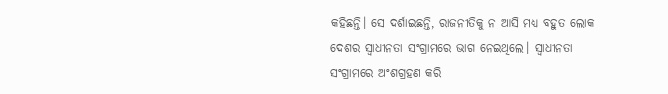କହିଛନ୍ତି। ସେ ଦର୍ଶାଇଛନ୍ତି, ରାଜନୀତିକୁ ନ ଆସି ମଧ୍ୟ ବହୁତ ଲୋକ ଦେଶର ସ୍ୱାଧୀନତା ସଂଗ୍ରାମରେ ଭାଗ ନେଇଥିଲେ। ସ୍ୱାଧୀନତା ସଂଗ୍ରାମରେ ଅଂଶଗ୍ରହଣ କରି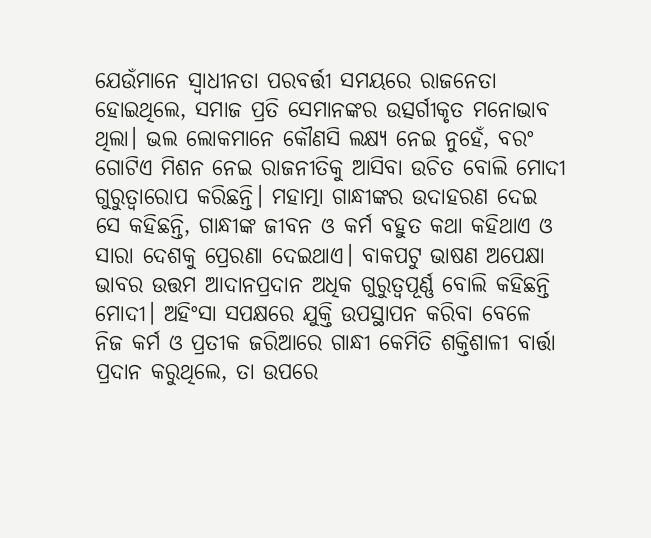ଯେଉଁମାନେ ସ୍ୱାଧୀନତା ପରବର୍ତ୍ତୀ ସମୟରେ ରାଜନେତା ହୋଇଥିଲେ, ସମାଜ ପ୍ରତି ସେମାନଙ୍କର ଉତ୍ସର୍ଗୀକୃତ ମନୋଭାବ ଥିଲା। ଭଲ ଲୋକମାନେ କୌଣସି ଲକ୍ଷ୍ୟ ନେଇ ନୁହେଁ, ବରଂ ଗୋଟିଏ ମିଶନ ନେଇ ରାଜନୀତିକୁ ଆସିବା ଉଚିତ ବୋଲି ମୋଦୀ ଗୁରୁତ୍ୱାରୋପ କରିଛନ୍ତି। ମହାତ୍ମା ଗାନ୍ଧୀଙ୍କର ଉଦାହରଣ ଦେଇ ସେ କହିଛନ୍ତି, ଗାନ୍ଧୀଙ୍କ ଜୀବନ ଓ କର୍ମ ବହୁତ କଥା କହିଥାଏ ଓ ସାରା ଦେଶକୁ ପ୍ରେରଣା ଦେଇଥାଏ। ବାକପଟୁ ଭାଷଣ ଅପେକ୍ଷା ଭାବର ଉତ୍ତମ ଆଦାନପ୍ରଦାନ ଅଧିକ ଗୁରୁତ୍ୱପୂର୍ଣ୍ଣ ବୋଲି କହିଛନ୍ତି ମୋଦୀ। ଅହିଂସା ସପକ୍ଷରେ ଯୁକ୍ତି ଉପସ୍ଥାପନ କରିବା ବେଳେ ନିଜ କର୍ମ ଓ ପ୍ରତୀକ ଜରିଆରେ ଗାନ୍ଧୀ କେମିତି ଶକ୍ତିଶାଳୀ ବାର୍ତ୍ତା ପ୍ରଦାନ କରୁଥିଲେ, ତା ଉପରେ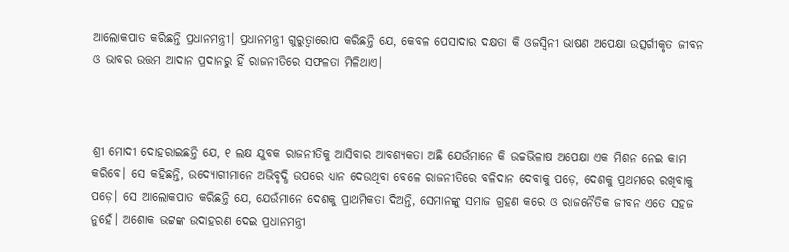ଆଲୋକପାତ କରିଛନ୍ତି ପ୍ରଧାନମନ୍ତ୍ରୀ। ପ୍ରଧାନମନ୍ତ୍ରୀ ଗୁରୁତ୍ୱାରୋପ କରିଛନ୍ତି ଯେ, କେବଳ ପେସାଦାର ଦକ୍ଷତା କି ଓଜସ୍ୱିନୀ ଭାଷଣ ଅପେକ୍ଷା ଉତ୍ସର୍ଗୀକୃତ ଜୀବନ ଓ ଭାବର ଉତ୍ତମ ଆଦାନ ପ୍ରଦାନରୁ ହିଁ ରାଜନୀତିରେ ସଫଳତା ମିଳିଥାଏ।



ଶ୍ରୀ ମୋଦୀ ଦୋହରାଇଛନ୍ତି ଯେ, ୧ ଲକ୍ଷ ଯୁବକ ରାଜନୀତିକୁ ଆସିବାର ଆବଶ୍ୟକତା ଅଛି ଯେଉଁମାନେ କି ଉଚ୍ଚଭିଳାଷ ଅପେକ୍ଷା ଏକ ମିଶନ ନେଇ କାମ କରିବେ। ସେ କହିଛନ୍ତି, ଉଦ୍ୟୋଗୀମାନେ ଅଭିବୃଦ୍ଧି ଉପରେ ଧ୍ୟାନ ଦେଉଥିବା ବେଳେ ରାଜନୀତିରେ ବଳିଦାନ ଦେବାକୁ ପଡ଼େ, ଦେଶକୁ ପ୍ରଥମରେ ରଖିବାକୁ ପଡ଼େ। ସେ ଆଲୋକପାତ କରିଛନ୍ତି ଯେ, ଯେଉଁମାନେ ଦେଶକୁ ପ୍ରାଥମିକତା ଦିଅନ୍ତି, ସେମାନଙ୍କୁ ସମାଜ ଗ୍ରହଣ କରେ ଓ ରାଜନୈତିକ ଜୀବନ ଏତେ ସହଜ ନୁହେଁ। ଅଶୋକ ଭଟ୍ଟଙ୍କ ଉଦାହରଣ ଦେଇ ପ୍ରଧାନମନ୍ତ୍ରୀ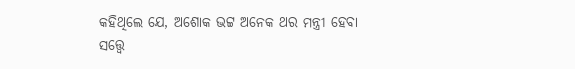କହିଥିଲେ ଯେ, ଅଶୋକ ଭଟ୍ଟ ଅନେକ ଥର ମନ୍ତ୍ରୀ ହେବା ସତ୍ତ୍ୱେ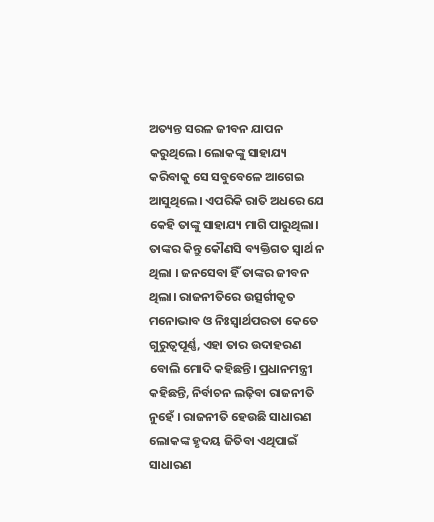ଅତ୍ୟନ୍ତ ସରଳ ଜୀବନ ଯାପନ କରୁଥିଲେ। ଲୋକଙ୍କୁ ସାହାଯ୍ୟ କରିବାକୁ ସେ ସବୁବେଳେ ଆଗେଇ ଆସୁଥିଲେ। ଏପରିକି ରାତି ଅଧରେ ଯେ କେହି ତାଙ୍କୁ ସାହାଯ୍ୟ ମାଗି ପାରୁଥିଲା।  ତାଙ୍କର କିନ୍ତୁ କୌଣସି ବ୍ୟକ୍ତିଗତ ସ୍ୱାର୍ଥ ନ ଥିଲା । ଜନସେବା ହିଁ ତାଙ୍କର ଜୀବନ ଥିଲା। ରାଜନୀତିରେ ଉତ୍ସର୍ଗୀକୃତ ମନୋଭାବ ଓ ନିଃସ୍ୱାର୍ଥପରତା କେତେ ଗୁରୁତ୍ୱପୂର୍ଣ୍ଣ, ଏହା ତାର ଉଦାହରଣ ବୋଲି ମୋଦି କହିଛନ୍ତି। ପ୍ରଧାନମନ୍ତ୍ରୀ କହିଛନ୍ତି, ନିର୍ବାଚନ ଲଢ଼ିବା ରାଜନୀତି ନୁହେଁ । ରାଜନୀତି ହେଉଛି ସାଧାରଣ ଲୋକଙ୍କ ହୃଦୟ ଜିତିବା ଏଥିପାଇଁ ସାଧାରଣ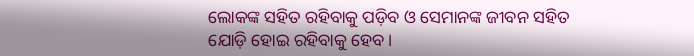ଲୋକଙ୍କ ସହିତ ରହିବାକୁ ପଡ଼ିବ ଓ ସେମାନଙ୍କ ଜୀବନ ସହିତ ଯୋଡ଼ି ହୋଇ ରହିବାକୁ ହେବ।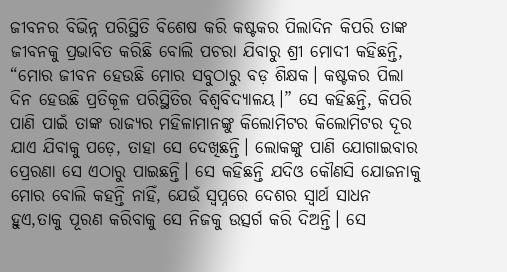ଜୀବନର ବିଭିନ୍ନ ପରିସ୍ଥିତି ବିଶେଷ କରି କଷ୍ଟକର ପିଲାଦିନ କିପରି ତାଙ୍କ ଜୀବନକୁ ପ୍ରଭାବିତ କରିଛି ବୋଲି ପଚରା ଯିବାରୁ ଶ୍ରୀ ମୋଦୀ କହିଛନ୍ତି, “ମୋର ଜୀବନ ହେଉଛି ମୋର ସବୁଠାରୁ ବଡ଼ ଶିକ୍ଷକ। କଷ୍ଟକର ପିଲା ଦିନ ହେଉଛି ପ୍ରତିକୂଳ ପରିସ୍ଥିତିର ବିଶ୍ୱବିଦ୍ୟାଳୟ।” ସେ କହିଛନ୍ତି, କିପରି ପାଣି ପାଇଁ ତାଙ୍କ ରାଜ୍ୟର ମହିଳାମାନଙ୍କୁ କିଲୋମିଟର କିଲୋମିଟର ଦୂର ଯାଏ ଯିବାକୁ ପଡ଼େ, ତାହା ସେ ଦେଖିଛନ୍ତି। ଲୋକଙ୍କୁ ପାଣି ଯୋଗାଇବାର ପ୍ରେରଣା ସେ ଏଠାରୁ ପାଇଛନ୍ତି। ସେ କହିଛନ୍ତି ଯଦିଓ କୌଣସି ଯୋଜନାକୁ ମୋର ବୋଲି କହନ୍ତି ନାହିଁ, ଯେଉଁ ସ୍ୱପ୍ନରେ ଦେଶର ସ୍ୱାର୍ଥ ସାଧନ ହୁଏ,ତାକୁ ପୂରଣ କରିବାକୁ ସେ ନିଜକୁ ଉତ୍ସର୍ଗ କରି ଦିଅନ୍ତି। ସେ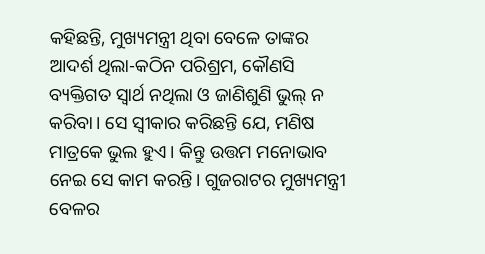କହିଛନ୍ତି, ମୁଖ୍ୟମନ୍ତ୍ରୀ ଥିବା ବେଳେ ତାଙ୍କର ଆଦର୍ଶ ଥିଲା-କଠିନ ପରିଶ୍ରମ, କୌଣସି ବ୍ୟକ୍ତିଗତ ସ୍ୱାର୍ଥ ନଥିଲା ଓ ଜାଣିଶୁଣି ଭୁଲ୍ ନ କରିବା। ସେ ସ୍ୱୀକାର କରିଛନ୍ତି ଯେ, ମଣିଷ ମାତ୍ରକେ ଭୁଲ ହୁଏ। କିନ୍ତୁ ଉତ୍ତମ ମନୋଭାବ ନେଇ ସେ କାମ କରନ୍ତି। ଗୁଜରାଟର ମୁଖ୍ୟମନ୍ତ୍ରୀ ବେଳର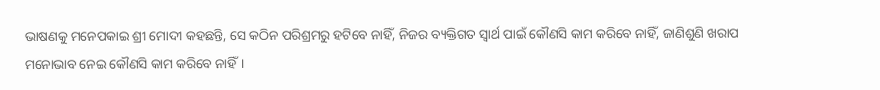ଭାଷଣକୁ ମନେପକାଇ ଶ୍ରୀ ମୋଦୀ କହଛନ୍ତି, ସେ କଠିନ ପରିଶ୍ରମରୁ ହଟିବେ ନାହିଁ, ନିଜର ବ୍ୟକ୍ତିଗତ ସ୍ୱାର୍ଥ ପାଇଁ କୌଣସି କାମ କରିବେ ନାହିଁ, ଜାଣିଶୁଣି ଖରାପ ମନୋଭାବ ନେଇ କୌଣସି କାମ କରିବେ ନାହିଁ।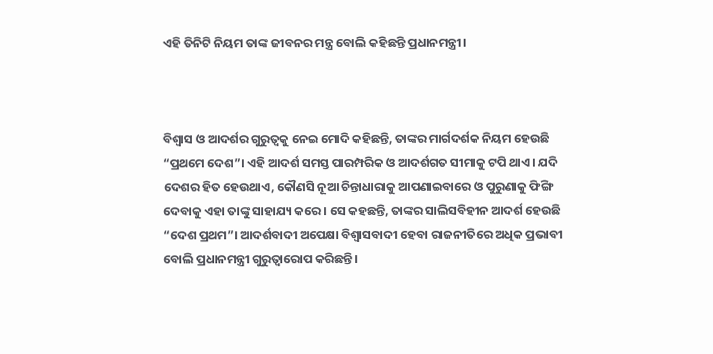ଏହି ତିନିଟି ନିୟମ ତାଙ୍କ ଜୀବନର ମନ୍ତ୍ର ବୋଲି କହିଛନ୍ତି ପ୍ରଧାନମନ୍ତ୍ରୀ।



ବିଶ୍ୱାସ ଓ ଆଦର୍ଶର ଗୁରୁତ୍ୱକୁ ନେଇ ମୋଦି କହିଛନ୍ତି, ତାଙ୍କର ମାର୍ଗଦର୍ଶକ ନିୟମ ହେଉଛି “ପ୍ରଥମେ ଦେଶ”। ଏହି ଆଦର୍ଶ ସମସ୍ତ ପାରମ୍ପରିକ ଓ ଆଦର୍ଶଗତ ସୀମାକୁ ଟପି ଥାଏ। ଯଦି ଦେଶର ହିତ ହେଉଥାଏ, କୌଣସି ନୂଆ ଚିନ୍ତାଧାରାକୁ ଆପଣାଇବାରେ ଓ ପୁରୁଣାକୁ ଫିଙ୍ଗି ଦେବାକୁ ଏହା ତାଙ୍କୁ ସାହାଯ୍ୟ କରେ। ସେ କହଛନ୍ତି, ତାଙ୍କର ସାଲିସବିହୀନ ଆଦର୍ଶ ହେଉଛି “ଦେଶ ପ୍ରଥମ”। ଆଦର୍ଶବାଦୀ ଅପେକ୍ଷା ବିଶ୍ୱାସବାଦୀ ହେବା ରାଜନୀତିରେ ଅଧିକ ପ୍ରଭାବୀ ବୋଲି ପ୍ରଧାନମନ୍ତ୍ରୀ ଗୁରୁତ୍ୱାରୋପ କରିଛନ୍ତି।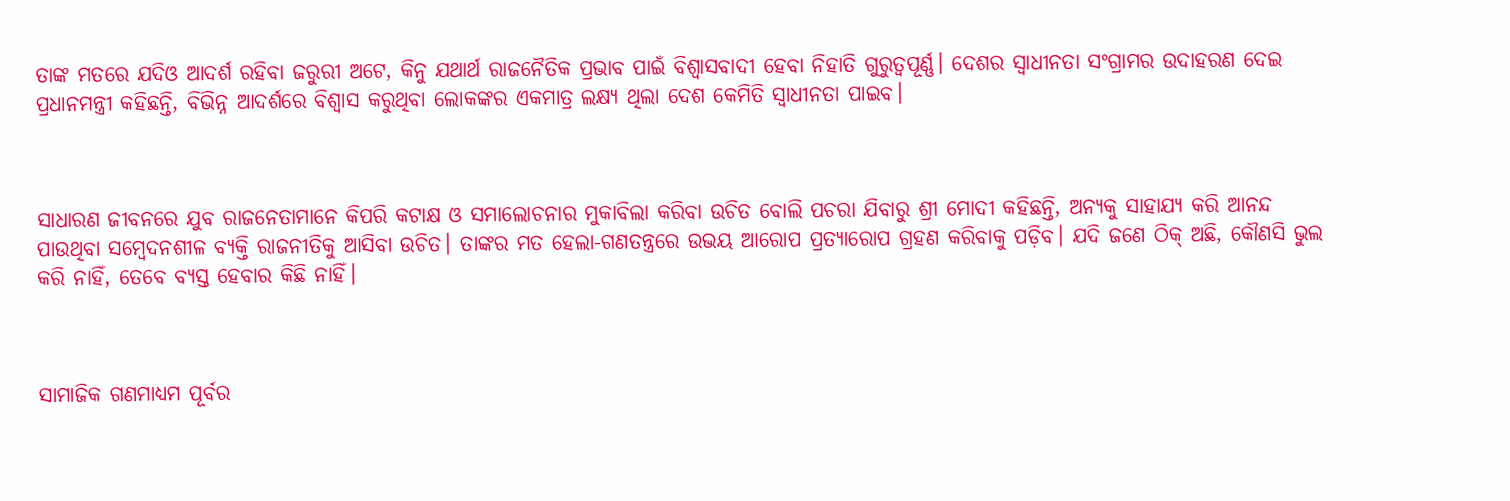ତାଙ୍କ ମତରେ ଯଦିଓ ଆଦର୍ଶ ରହିବା ଜରୁରୀ ଅଟେ, କିନୁ ଯଥାର୍ଥ ରାଜନୈତିକ ପ୍ରଭାବ ପାଇଁ ବିଶ୍ୱାସବାଦୀ ହେବା ନିହାତି ଗୁରୁତ୍ୱପୂର୍ଣ୍ଣ। ଦେଶର ସ୍ୱାଧୀନତା ସଂଗ୍ରାମର ଉଦାହରଣ ଦେଇ ପ୍ରଧାନମନ୍ତ୍ରୀ କହିଛନ୍ତି, ବିଭିନ୍ନ ଆଦର୍ଶରେ ବିଶ୍ୱାସ କରୁଥିବା ଲୋକଙ୍କର ଏକମାତ୍ର ଲକ୍ଷ୍ୟ ଥିଲା ଦେଶ କେମିତି ସ୍ୱାଧୀନତା ପାଇବ।



ସାଧାରଣ ଜୀବନରେ ଯୁବ ରାଜନେତାମାନେ କିପରି କଟାକ୍ଷ ଓ ସମାଲୋଚନାର ମୁକାବିଲା କରିବା ଉଚିତ ବୋଲି ପଚରା ଯିବାରୁ ଶ୍ରୀ ମୋଦୀ କହିଛନ୍ତି, ଅନ୍ୟକୁ ସାହାଯ୍ୟ କରି ଆନନ୍ଦ ପାଉଥିବା ସମ୍ବେଦନଶୀଳ ବ୍ୟକ୍ତି ରାଜନୀତିକୁ ଆସିବା ଉଚିତ। ତାଙ୍କର ମତ ହେଲା-ଗଣତନ୍ତ୍ରରେ ଉଭୟ ଆରୋପ ପ୍ରତ୍ୟାରୋପ ଗ୍ରହଣ କରିବାକୁ ପଡ଼ିବ। ଯଦି ଜଣେ ଠିକ୍ ଅଛି, କୌଣସି ଭୁଲ କରି ନାହିଁ, ତେବେ ବ୍ୟସ୍ତ ହେବାର କିଛି ନାହିଁ।



ସାମାଜିକ ଗଣମାଧ୍ୟମ ପୂର୍ବର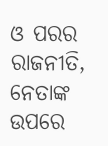ଓ ପରର ରାଜନୀତି, ନେତାଙ୍କ ଉପରେ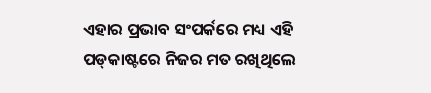ଏହାର ପ୍ରଭାବ ସଂପର୍କରେ ମଧ୍ୟ ଏହି ପଡ୍‌କାଷ୍ଟରେ ନିଜର ମତ ରଖିଥିଲେ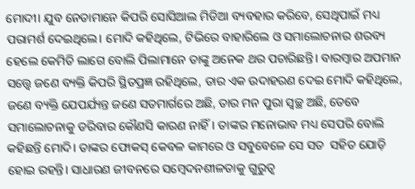ମୋଦୀ। ଯୁବ ନେତାମାନେ କିପରି ସୋସିଆଲ ମିଡିଆ ବ୍ୟବହାର କରିବେ, ସେଥିପାଇଁ ମଧ୍ୟ ପରାମର୍ଶ ଦେଇଥିଲେ। ମୋଦି କହିଥିଲେ, ଟିଭିରେ ବାହାରିଲେ ଓ ସମାଲୋଚନାର ଶରବ୍ୟ ହେଲେ କେମିତି ଲାଗେ ବୋଲି ପିଲାମାନେ ତାଙ୍କୁ ଅନେକ ଥର ପଚାରିଛନ୍ତି। ବାରମ୍ୱାର ଅପମାନ ସତ୍ତ୍ୱେ ଜଣେ ବ୍ୟକ୍ତି କିପରି ସ୍ଥିତପ୍ରଜ୍ଞ ରହିଥିଲେ, ତାର ଏକ ଉଦାହରଣ ଦେଇ ମୋଦି କହିଥିଲେ, ଜଣେ ବ୍ୟକ୍ତି ଯେପର୍ଯ୍ୟନ୍ତ ଜଣେ ସତମାର୍ଗରେ ଅଛି, ତାର ମନ ପୁରା ସ୍ୱଚ୍ଛ ଅଛି, ତେବେ ସମାଲୋଚନାକୁ ଡରିବାର କୌଣସି କାରଣ ନାହିଁ। ତାଙ୍କର ମନୋଭାବ ମଧ୍ୟ ସେପରି ବୋଲି କହିଛନ୍ତି ମୋଦି। ତାଙ୍କର ଫୋକସ୍ କେବଳ କାମରେ ଓ ସବୁବେଳେ ସେ ସତ  ସହିତ ଯୋଡ଼ି ହୋଇ ରହନ୍ତି। ସାଧାରଣ ଜୀବନରେ ସମ୍ବେଦନଶୀଳତାକୁ ଗୁରୁତ୍ୱ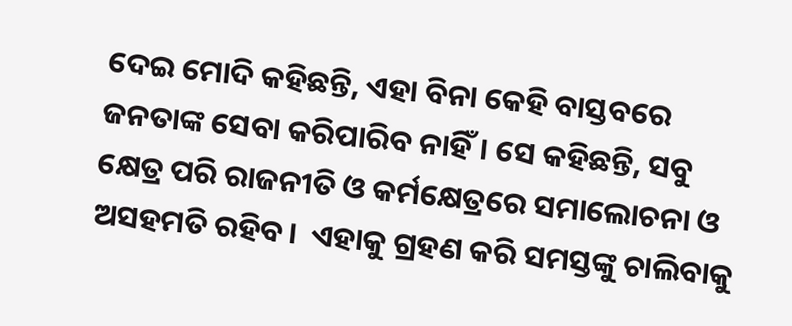ଦେଇ ମୋଦି କହିଛନ୍ତି, ଏହା ବିନା କେହି ବାସ୍ତବରେ ଜନତାଙ୍କ ସେବା କରିପାରିବ ନାହିଁ। ସେ କହିଛନ୍ତି, ସବୁ କ୍ଷେତ୍ର ପରି ରାଜନୀତି ଓ କର୍ମକ୍ଷେତ୍ରରେ ସମାଲୋଚନା ଓ ଅସହମତି ରହିବ।  ଏହାକୁ ଗ୍ରହଣ କରି ସମସ୍ତଙ୍କୁ ଚାଲିବାକୁ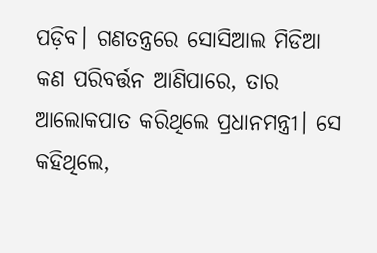ପଡ଼ିବ। ଗଣତନ୍ତ୍ରରେ ସୋସିଆଲ ମିଡିଆ କଣ ପରିବର୍ତ୍ତନ ଆଣିପାରେ, ତାର ଆଲୋକପାତ କରିଥିଲେ ପ୍ରଧାନମନ୍ତ୍ରୀ। ସେ କହିଥିଲେ,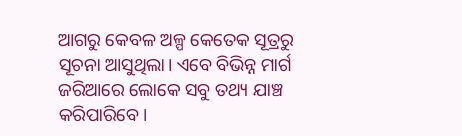ଆଗରୁ କେବଳ ଅଳ୍ପ କେତେକ ସୂତ୍ରରୁ ସୂଚନା ଆସୁଥିଲା। ଏବେ ବିଭିନ୍ନ ମାର୍ଗ ଜରିଆରେ ଲୋକେ ସବୁ ତଥ୍ୟ ଯାଞ୍ଚ କରିପାରିବେ।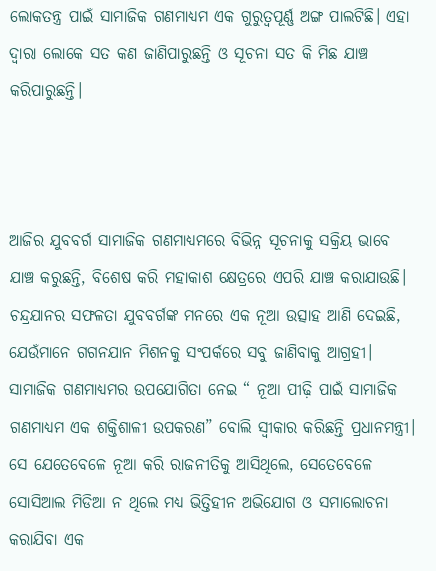ଲୋକତନ୍ତ୍ର ପାଇଁ ସାମାଜିକ ଗଣମାଧ୍ୟମ ଏକ ଗୁରୁତ୍ୱପୂର୍ଣ୍ଣ ଅଙ୍ଗ ପାଲଟିଛି। ଏହା ଦ୍ୱାରା ଲୋକେ ସତ କଣ ଜାଣିପାରୁଛନ୍ତି ଓ ସୂଚନା ସତ କି ମିଛ ଯାଞ୍ଚ କରିପାରୁଛନ୍ତି।



ଆଜିର ଯୁବବର୍ଗ ସାମାଜିକ ଗଣମାଧ୍ୟମରେ ବିଭିନ୍ନ ସୂଚନାକୁ ସକ୍ରିୟ ଭାବେ ଯାଞ୍ଚ କରୁଛନ୍ତି, ବିଶେଷ କରି ମହାକାଶ କ୍ଷେତ୍ରରେ ଏପରି ଯାଞ୍ଚ କରାଯାଉଛି। ଚନ୍ଦ୍ରଯାନର ସଫଳତା ଯୁବବର୍ଗଙ୍କ ମନରେ ଏକ ନୂଆ ଉତ୍ସାହ ଆଣି ଦେଇଛି, ଯେଉଁମାନେ ଗଗନଯାନ ମିଶନକୁ ସଂପର୍କରେ ସବୁ ଜାଣିବାକୁ ଆଗ୍ରହୀ। ସାମାଜିକ ଗଣମାଧ୍ୟମର ଉପଯୋଗିତା ନେଇ “ ନୂଆ ପୀଢ଼ି ପାଇଁ ସାମାଜିକ ଗଣମାଧ୍ୟମ ଏକ ଶକ୍ତିଶାଳୀ ଉପକରଣ” ବୋଲି ସ୍ୱୀକାର କରିଛନ୍ତି ପ୍ରଧାନମନ୍ତ୍ରୀ। ସେ ଯେତେବେଳେ ନୂଆ କରି ରାଜନୀତିକୁ ଆସିଥିଲେ, ସେତେବେଳେ ସୋସିଆଲ ମିଡିଆ ନ ଥିଲେ ମଧ୍ୟ ଭିତ୍ତିହୀନ ଅଭିଯୋଗ ଓ ସମାଲୋଚନା କରାଯିବା ଏକ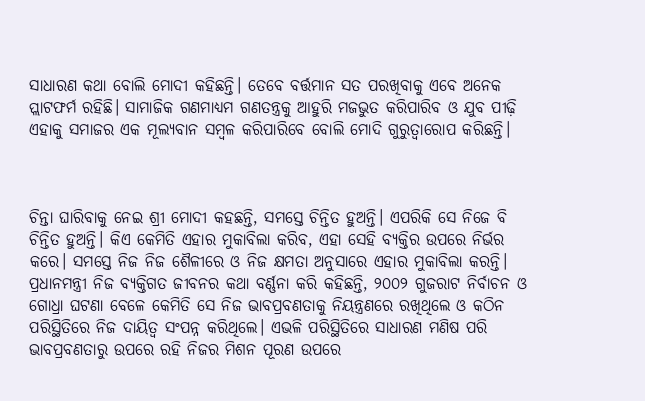ସାଧାରଣ କଥା ବୋଲି ମୋଦୀ କହିଛନ୍ତି। ତେବେ ବର୍ତ୍ତମାନ ସତ ପରଖିବାକୁ ଏବେ ଅନେକ ପ୍ଲାଟଫର୍ମ ରହିଛି। ସାମାଜିକ ଗଣମାଧ୍ୟମ ଗଣତନ୍ତ୍ରକୁ ଆହୁରି ମଜଭୁତ କରିପାରିବ ଓ ଯୁବ ପୀଢ଼ି ଏହାକୁ ସମାଜର ଏକ ମୂଲ୍ୟବାନ ସମ୍ୱଳ କରିପାରିବେ ବୋଲି ମୋଦି ଗୁରୁତ୍ୱାରୋପ କରିଛନ୍ତି।



ଚିନ୍ତା ଘାରିବାକୁ ନେଇ ଶ୍ରୀ ମୋଦୀ କହଛନ୍ତି, ସମସ୍ତେ ଚିନ୍ତିତ ହୁଅନ୍ତି। ଏପରିକି ସେ ନିଜେ ବି ଚିନ୍ତିତ ହୁଅନ୍ତି। କିଏ କେମିତି ଏହାର ମୁକାବିଲା କରିବ, ଏହା ସେହି ବ୍ୟକ୍ତିର ଉପରେ ନିର୍ଭର କରେ। ସମସ୍ତେ ନିଜ ନିଜ ଶୈଳୀରେ ଓ ନିଜ କ୍ଷମତା ଅନୁସାରେ ଏହାର ମୁକାବିଲା କରନ୍ତି। ପ୍ରଧାନମନ୍ତ୍ରୀ ନିଜ ବ୍ୟକ୍ତିଗତ ଜୀବନର କଥା ବର୍ଣ୍ଣନା କରି କହିଛନ୍ତି, ୨୦୦୨ ଗୁଜରାଟ ନିର୍ବାଚନ ଓ ଗୋଧ୍ରା ଘଟଣା ବେଳେ କେମିତି ସେ ନିଜ ଭାବପ୍ରବଣତାକୁ ନିୟନ୍ତ୍ରଣରେ ରଖିଥିଲେ ଓ କଠିନ ପରିସ୍ଥିତିରେ ନିଜ ଦାୟିତ୍ୱ ସଂପନ୍ନ କରିଥିଲେ। ଏଭଳି ପରିସ୍ଥିତିରେ ସାଧାରଣ ମଣିଷ ପରି ଭାବପ୍ରବଣତାରୁ ଉପରେ ରହି ନିଜର ମିଶନ ପୂରଣ ଉପରେ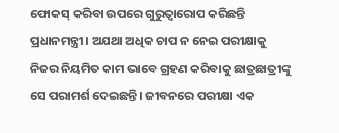ଫୋକସ୍ କରିବା ଉପରେ ଗୁରୁତ୍ୱାରୋପ କରିଛନ୍ତି ପ୍ରଧାନମନ୍ତ୍ରୀ। ଅଯଥା ଅଧିକ ଚାପ ନ ନେଇ ପରୀକ୍ଷାକୁ ନିଜର ନିୟମିତ କାମ ଭାବେ ଗ୍ରହଣ କରିବାକୁ ଛାତ୍ରଛାତ୍ରୀଙ୍କୁ ସେ ପରାମର୍ଶ ଦେଇଛନ୍ତି। ଜୀବନରେ ପରୀକ୍ଷା ଏକ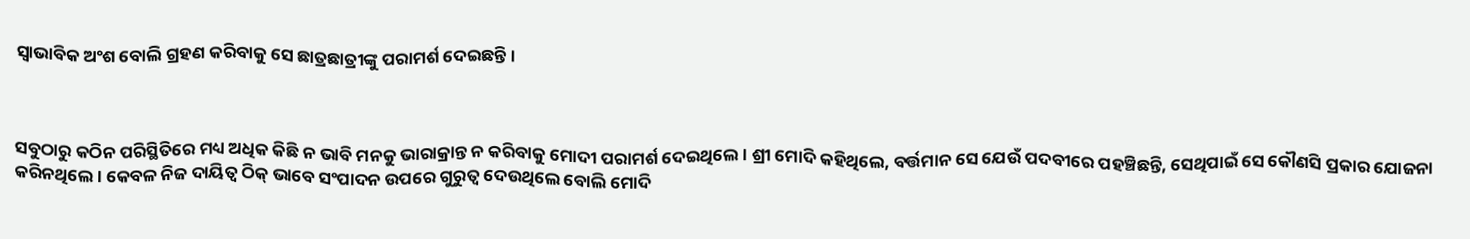ସ୍ୱାଭାବିକ ଅଂଶ ବୋଲି ଗ୍ରହଣ କରିବାକୁ ସେ ଛାତ୍ରଛାତ୍ରୀଙ୍କୁ ପରାମର୍ଶ ଦେଇଛନ୍ତି।



ସବୁଠାରୁ କଠିନ ପରିସ୍ଥିତିରେ ମଧ୍ୟ ଅଧିକ କିଛି ନ ଭାବି ମନକୁ ଭାରାକ୍ରାନ୍ତ ନ କରିବାକୁ ମୋଦୀ ପରାମର୍ଶ ଦେଇଥିଲେ। ଶ୍ରୀ ମୋଦି କହିଥିଲେ, ବର୍ତ୍ତମାନ ସେ ଯେଉଁ ପଦବୀରେ ପହଞ୍ଚିଛନ୍ତି, ସେଥିପାଇଁ ସେ କୌଣସି ପ୍ରକାର ଯୋଜନା କରିନଥିଲେ। କେବଳ ନିଜ ଦାୟିତ୍ୱ ଠିକ୍ ଭାବେ ସଂପାଦନ ଉପରେ ଗୁରୁତ୍ୱ ଦେଉଥିଲେ ବୋଲି ମୋଦି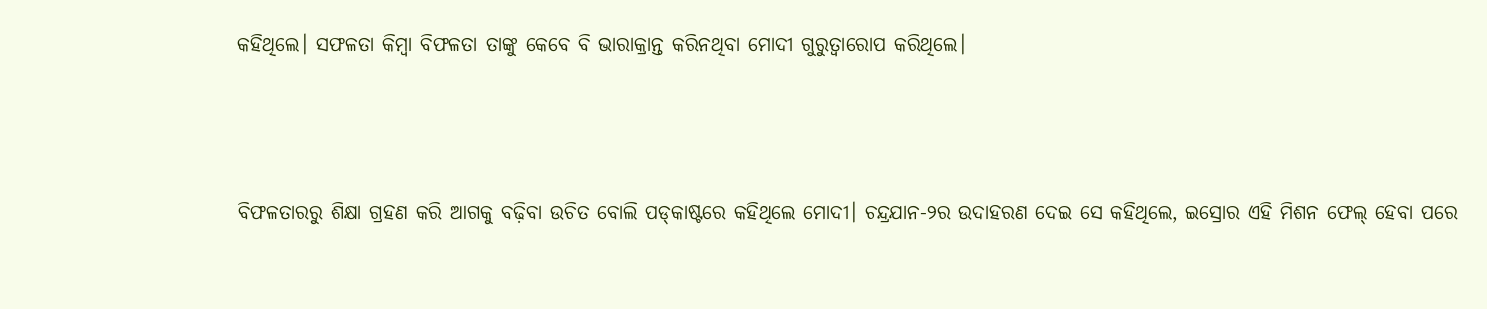କହିଥିଲେ। ସଫଳତା କିମ୍ୱା ବିଫଳତା ତାଙ୍କୁ କେବେ ବି ଭାରାକ୍ରାନ୍ତ କରିନଥିବା ମୋଦୀ ଗୁରୁତ୍ୱାରୋପ କରିଥିଲେ।





ବିଫଳତାରରୁ ଶିକ୍ଷା ଗ୍ରହଣ କରି ଆଗକୁ ବଢ଼ିବା ଉଚିତ ବୋଲି ପଡ୍‌କାଷ୍ଟରେ କହିଥିଲେ ମୋଦୀ। ଚନ୍ଦ୍ରଯାନ-୨ର ଉଦାହରଣ ଦେଇ ସେ କହିଥିଲେ, ଇସ୍ରୋର ଏହି ମିଶନ ଫେଲ୍ ହେବା ପରେ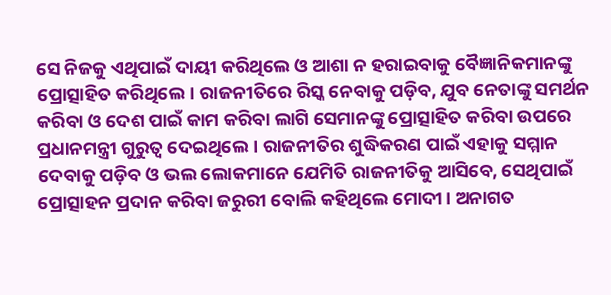ସେ ନିଜକୁ ଏଥିପାଇଁ ଦାୟୀ କରିଥିଲେ ଓ ଆଶା ନ ହରାଇବାକୁ ବୈଜ୍ଞାନିକମାନଙ୍କୁ ପ୍ରୋତ୍ସାହିତ କରିଥିଲେ। ରାଜନୀତିରେ ରିସ୍କ ନେବାକୁ ପଡ଼ିବ, ଯୁବ ନେତାଙ୍କୁ ସମର୍ଥନ କରିବା ଓ ଦେଶ ପାଇଁ କାମ କରିବା ଲାଗି ସେମାନଙ୍କୁ ପ୍ରୋତ୍ସାହିତ କରିବା ଉପରେ ପ୍ରଧାନମନ୍ତ୍ରୀ ଗୁରୁତ୍ୱ ଦେଇଥିଲେ। ରାଜନୀତିର ଶୁଦ୍ଧିକରଣ ପାଇଁ ଏହାକୁ ସମ୍ମାନ ଦେବାକୁ ପଡ଼ିବ ଓ ଭଲ ଲୋକମାନେ ଯେମିତି ରାଜନୀତିକୁ ଆସିବେ, ସେଥିପାଇଁ ପ୍ରୋତ୍ସାହନ ପ୍ରଦାନ କରିବା ଜରୁରୀ ବୋଲି କହିଥିଲେ ମୋଦୀ। ଅନାଗତ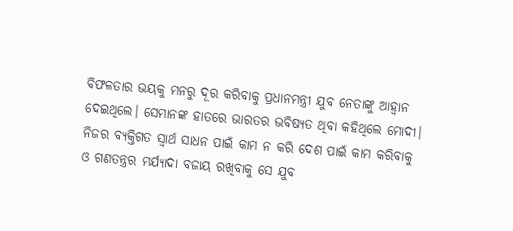ବିଫଳତାର ଭୟକୁ ମନରୁ ଦୂର କରିବାକୁ ପ୍ରଧାନମନ୍ତ୍ରୀ ଯୁବ ନେତାଙ୍କୁ ଆହ୍ୱାନ ଦେଇଥିଲେ। ସେମାନଙ୍କ ହାତରେ ଭାରତର ଭବିଷ୍ୟତ ଥିବା କହିଥିଲେ ମୋଦୀ। ନିଜର ବ୍ୟକ୍ତିଗତ ସ୍ୱାର୍ଥ ସାଧନ ପାଇଁ କାମ ନ କରି ଦେଶ ପାଇଁ କାମ କରିବାକୁ ଓ ଗଣତନ୍ତ୍ରର ମର୍ଯ୍ୟାଦା ବଜାୟ ରଖିବାକୁ ସେ ଯୁବ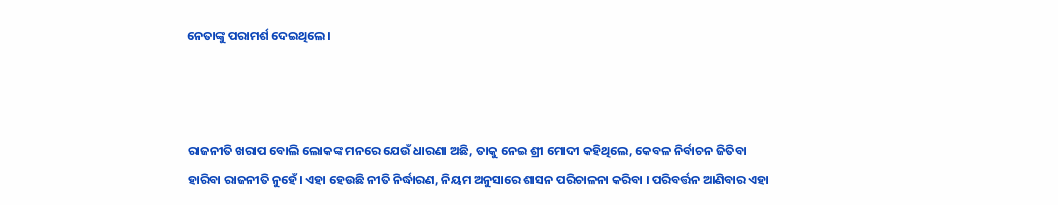ନେତାଙ୍କୁ ପରାମର୍ଶ ଦେଇଥିଲେ।



ରାଜନୀତି ଖରାପ ବୋଲି ଲୋକଙ୍କ ମନରେ ଯେଉଁ ଧାରଣା ଅଛି, ତାକୁ ନେଇ ଶ୍ରୀ ମୋଦୀ କହିଥିଲେ, କେବଳ ନିର୍ବାଚନ ଜିତିବା ହାରିବା ରାଜନୀତି ନୁହେଁ। ଏହା ହେଉଛି ନୀତି ନିର୍ଦ୍ଧାରଣ, ନିୟମ ଅନୁସାରେ ଶାସନ ପରିଚାଳନା କରିବା । ପରିବର୍ତ୍ତନ ଆଣିବାର ଏହା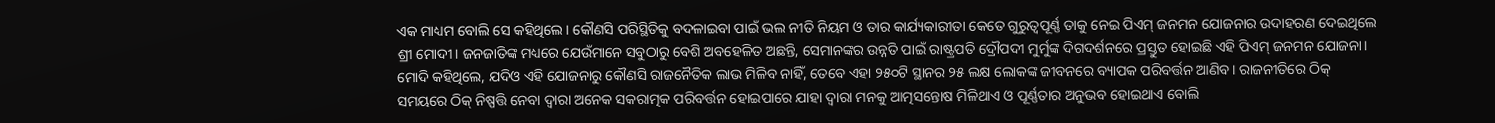ଏକ ମାଧ୍ୟମ ବୋଲି ସେ କହିଥିଲେ। କୌଣସି ପରିସ୍ଥିତିକୁ ବଦଳାଇବା ପାଇଁ ଭଲ ନୀତି ନିୟମ ଓ ତାର କାର୍ଯ୍ୟକାରୀତା କେତେ ଗୁରୁତ୍ୱପୂର୍ଣ୍ଣ ତାକୁ ନେଇ ପିଏମ୍ ଜନମନ ଯୋଜନାର ଉଦାହରଣ ଦେଇଥିଲେ ଶ୍ରୀ ମୋଦୀ। ଜନଜାତିଙ୍କ ମଧ୍ୟରେ ଯେଉଁମାନେ ସବୁଠାରୁ ବେଶି ଅବହେଳିତ ଅଛନ୍ତି, ସେମାନଙ୍କର ଉନ୍ନତି ପାଇଁ ରାଷ୍ଟ୍ରପତି ଦ୍ରୌପଦୀ ମୁର୍ମୁଙ୍କ ଦିଗଦର୍ଶନରେ ପ୍ରସ୍ତୁତ ହୋଇଛି ଏହି ପିଏମ୍ ଜନମନ ଯୋଜନା। ମୋଦି କହିଥିଲେ, ଯଦିଓ ଏହି ଯୋଜନାରୁ କୌଣସି ରାଜନୈତିକ ଲାଭ ମିଳିବ ନାହିଁ, ତେବେ ଏହା ୨୫୦ଟି ସ୍ଥାନର ୨୫ ଲକ୍ଷ ଲୋକଙ୍କ ଜୀବନରେ ବ୍ୟାପକ ପରିବର୍ତ୍ତନ ଆଣିବ। ରାଜନୀତିରେ ଠିକ୍ ସମୟରେ ଠିକ୍ ନିଷ୍ପତ୍ତି ନେବା ଦ୍ୱାରା ଅନେକ ସକରାତ୍ମକ ପରିବର୍ତ୍ତନ ହୋଇପାରେ ଯାହା ଦ୍ୱାରା ମନକୁ ଆତ୍ମସନ୍ତୋଷ ମିଳିଥାଏ ଓ ପୂର୍ଣ୍ଣତାର ଅନୁଭବ ହୋଇଥାଏ ବୋଲି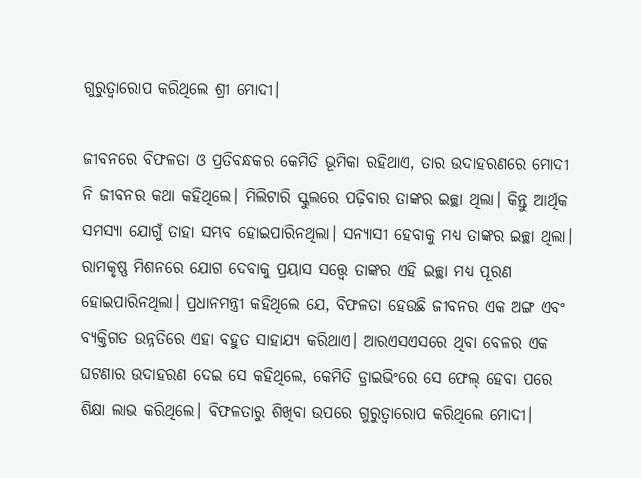ଗୁରୁତ୍ୱାରୋପ କରିଥିଲେ ଶ୍ରୀ ମୋଦୀ।

ଜୀବନରେ ବିଫଳତା ଓ ପ୍ରତିବନ୍ଧକର କେମିତି ଭୂମିକା ରହିଥାଏ, ତାର ଉଦାହରଣରେ ମୋଦୀ ନି ଜୀବନର କଥା କହିଥିଲେ। ମିଲିଟାରି ସ୍କୁଲରେ ପଢ଼ିବାର ତାଙ୍କର ଇଚ୍ଛା ଥିଲା। କିନ୍ତୁ ଆର୍ଥିକ ସମସ୍ୟା ଯୋଗୁଁ ତାହା ସମ୍ଭବ ହୋଇପାରିନଥିଲା। ସନ୍ୟାସୀ ହେବାକୁ ମଧ୍ୟ ତାଙ୍କର ଇଚ୍ଛା ଥିଲା। ରାମକୃଷ୍ଣ ମିଶନରେ ଯୋଗ ଦେବାକୁ ପ୍ରୟାସ ସତ୍ତ୍ୱେ ତାଙ୍କର ଏହି ଇଚ୍ଛା ମଧ୍ୟ ପୂରଣ ହୋଇପାରିନଥିଲା। ପ୍ରଧାନମନ୍ତ୍ରୀ କହିଥିଲେ ଯେ, ବିଫଳତା ହେଉଛି ଜୀବନର ଏକ ଅଙ୍ଗ ଏବଂ ବ୍ୟକ୍ତିଗତ ଉନ୍ନତିରେ ଏହା ବହୁତ ସାହାଯ୍ୟ କରିଥାଏ। ଆରଏସଏସରେ ଥିବା ବେଳର ଏକ ଘଟଣାର ଉଦାହରଣ ଦେଇ ସେ କହିଥିଲେ, କେମିତି ଡ୍ରାଇଭିଂରେ ସେ ଫେଲ୍ ହେବା ପରେ ଶିକ୍ଷା ଲାଭ କରିଥିଲେ। ବିଫଳତାରୁ ଶିଖିବା ଉପରେ ଗୁରୁତ୍ୱାରୋପ କରିଥିଲେ ମୋଦୀ।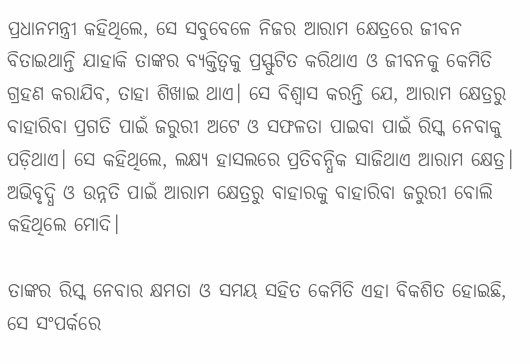ପ୍ରଧାନମନ୍ତ୍ରୀ କହିଥିଲେ, ସେ ସବୁବେଳେ ନିଜର ଆରାମ କ୍ଷେତ୍ରରେ ଜୀବନ ବିତାଇଥାନ୍ତି ଯାହାକି ତାଙ୍କର ବ୍ୟକ୍ତିତ୍ୱକୁ ପ୍ରସ୍ଫୁଟିତ କରିଥାଏ ଓ ଜୀବନକୁ କେମିତି ଗ୍ରହଣ କରାଯିବ, ତାହା ଶିଖାଇ ଥାଏ। ସେ ବିଶ୍ୱାସ କରନ୍ତି ଯେ, ଆରାମ କ୍ଷେତ୍ରରୁ ବାହାରିବା ପ୍ରଗତି ପାଇଁ ଜରୁରୀ ଅଟେ ଓ ସଫଳତା ପାଇବା ପାଇଁ ରିସ୍କ ନେବାକୁ ପଡ଼ିଥାଏ। ସେ କହିଥିଲେ, ଲକ୍ଷ୍ୟ ହାସଲରେ ପ୍ରତିବନ୍ଧିକ ସାଜିଥାଏ ଆରାମ କ୍ଷେତ୍ର। ଅଭିବୃଦ୍ଧି ଓ ଉନ୍ନତି ପାଇଁ ଆରାମ କ୍ଷେତ୍ରରୁ ବାହାରକୁ ବାହାରିବା ଜରୁରୀ ବୋଲି କହିଥିଲେ ମୋଦି।

ତାଙ୍କର ରିସ୍କ ନେବାର କ୍ଷମତା ଓ ସମୟ ସହିତ କେମିତି ଏହା ବିକଶିତ ହୋଇଛି, ସେ ସଂପର୍କରେ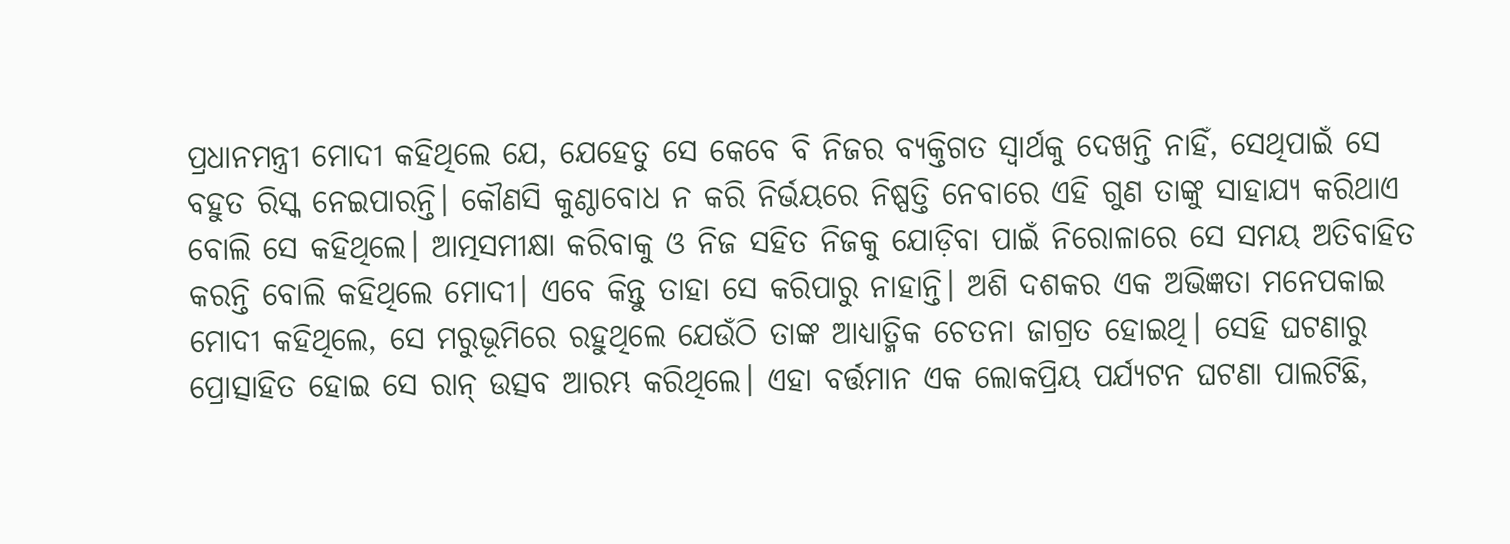ପ୍ରଧାନମନ୍ତ୍ରୀ ମୋଦୀ କହିଥିଲେ ଯେ, ଯେହେତୁ ସେ କେବେ ବି ନିଜର ବ୍ୟକ୍ତିଗତ ସ୍ୱାର୍ଥକୁ ଦେଖନ୍ତି ନାହିଁ, ସେଥିପାଇଁ ସେ ବହୁତ ରିସ୍କ ନେଇପାରନ୍ତି। କୌଣସି କୁଣ୍ଠାବୋଧ ନ କରି ନିର୍ଭୟରେ ନିଷ୍ପତ୍ତି ନେବାରେ ଏହି ଗୁଣ ତାଙ୍କୁ ସାହାଯ୍ୟ କରିଥାଏ ବୋଲି ସେ କହିଥିଲେ। ଆତ୍ମସମୀକ୍ଷା କରିବାକୁ ଓ ନିଜ ସହିତ ନିଜକୁ ଯୋଡ଼ିବା ପାଇଁ ନିରୋଳାରେ ସେ ସମୟ ଅତିବାହିତ କରନ୍ତି ବୋଲି କହିଥିଲେ ମୋଦୀ। ଏବେ କିନ୍ତୁ ତାହା ସେ କରିପାରୁ ନାହାନ୍ତି। ଅଶି ଦଶକର ଏକ ଅଭିଜ୍ଞତା ମନେପକାଇ ମୋଦୀ କହିଥିଲେ, ସେ ମରୁଭୂମିରେ ରହୁଥିଲେ ଯେଉଁଠି ତାଙ୍କ ଆଧ୍ୟାତ୍ମିକ ଚେତନା ଜାଗ୍ରତ ହୋଇଥି। ସେହି ଘଟଣାରୁ ପ୍ରୋତ୍ସାହିତ ହୋଇ ସେ ରାନ୍ ଉତ୍ସବ ଆରମ୍ଭ କରିଥିଲେ। ଏହା ବର୍ତ୍ତମାନ ଏକ ଲୋକପ୍ରିୟ ପର୍ଯ୍ୟଟନ ଘଟଣା ପାଲଟିଛି,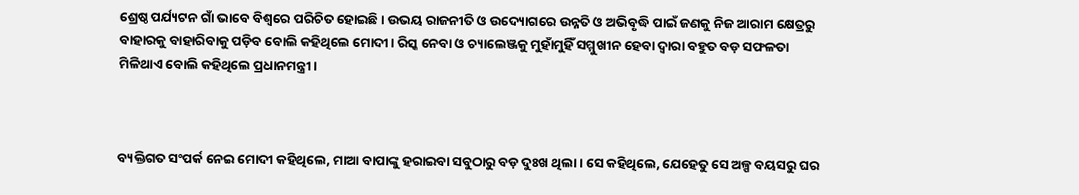ଶ୍ରେଷ୍ଠ ପର୍ଯ୍ୟଟନ ଗାଁ ଭାବେ ବିଶ୍ୱରେ ପରିଚିତ ହୋଇଛି। ଉଭୟ ରାଜନୀତି ଓ ଉଦ୍ୟୋଗରେ ଉନ୍ନତି ଓ ଅଭିବୃଦ୍ଧି ପାଇଁ ଜଣକୁ ନିଜ ଆରାମ କ୍ଷେତ୍ରରୁ ବାହାରକୁ ବାହାରିବାକୁ ପଡ଼ିବ ବୋଲି କହିଥିଲେ ମୋଦୀ। ରିସ୍କ ନେବା ଓ ଚ୍ୟାଲେଞ୍ଜକୁ ମୁହାଁମୁହିଁ ସମ୍ମୁଖୀନ ହେବା ଦ୍ୱାରା ବହୁତ ବଡ଼ ସଫଳତା ମିଳିଥାଏ ବୋଲି କହିଥିଲେ ପ୍ରଧାନମନ୍ତ୍ରୀ।



ବ୍ୟକ୍ତିଗତ ସଂପର୍କ ନେଇ ମୋଦୀ କହିଥିଲେ, ମାଆ ବାପାଙ୍କୁ ହରାଇବା ସବୁଠାରୁ ବଡ଼ ଦୁଃଖ ଥିଲା। ସେ କହିଥିଲେ, ଯେହେତୁ ସେ ଅଳ୍ପ ବୟସରୁ ଘର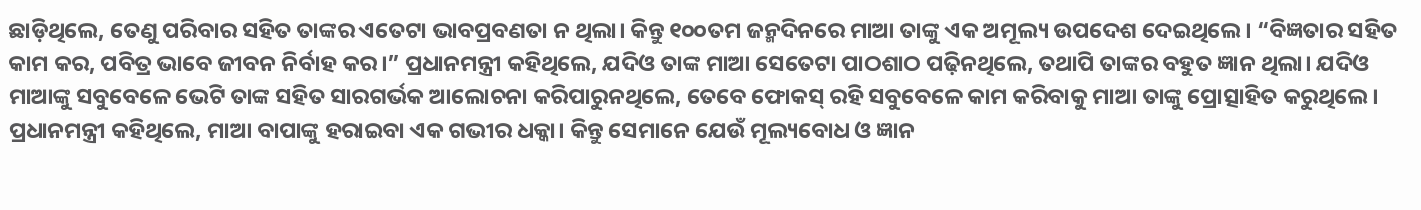ଛାଡ଼ିଥିଲେ, ତେଣୁ ପରିବାର ସହିତ ତାଙ୍କର ଏତେଟା ଭାବପ୍ରବଣତା ନ ଥିଲା। କିନ୍ତୁ ୧୦୦ତମ ଜନ୍ମଦିନରେ ମାଆ ତାଙ୍କୁ ଏକ ଅମୂଲ୍ୟ ଉପଦେଶ ଦେଇଥିଲେ। “ବିଜ୍ଞତାର ସହିତ କାମ କର, ପବିତ୍ର ଭାବେ ଜୀବନ ନିର୍ବାହ କର।” ପ୍ରଧାନମନ୍ତ୍ରୀ କହିଥିଲେ, ଯଦିଓ ତାଙ୍କ ମାଆ ସେତେଟା ପାଠଶାଠ ପଢ଼ିନଥିଲେ, ତଥାପି ତାଙ୍କର ବହୁତ ଜ୍ଞାନ ଥିଲା। ଯଦିଓ ମାଆଙ୍କୁ ସବୁବେଳେ ଭେଟି ତାଙ୍କ ସହିତ ସାରଗର୍ଭକ ଆଲୋଚନା କରିପାରୁନଥିଲେ, ତେବେ ଫୋକସ୍ ରହି ସବୁବେଳେ କାମ କରିବାକୁ ମାଆ ତାଙ୍କୁ ପ୍ରୋତ୍ସାହିତ କରୁଥିଲେ। ପ୍ରଧାନମନ୍ତ୍ରୀ କହିଥିଲେ, ମାଆ ବାପାଙ୍କୁ ହରାଇବା ଏକ ଗଭୀର ଧକ୍କା। କିନ୍ତୁ ସେମାନେ ଯେଉଁ ମୂଲ୍ୟବୋଧ ଓ ଜ୍ଞାନ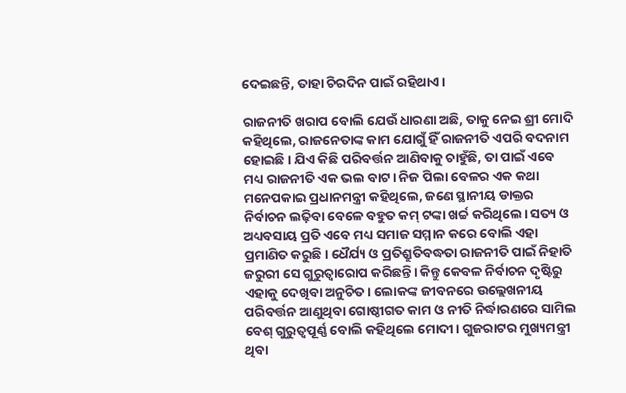ଦେଇଛନ୍ତି, ତାହା ଚିରଦିନ ପାଇଁ ରହିଥାଏ।

ରାଜନୀତି ଖରାପ ବୋଲି ଯେଉଁ ଧାରଣା ଅଛି, ତାକୁ ନେଇ ଶ୍ରୀ ମୋଦି କହିଥିଲେ, ରାଜନେତାଙ୍କ କାମ ଯୋଗୁଁ ହିଁ ରାଜନୀତି ଏପରି ବଦନାମ ହୋଇଛି। ଯିଏ କିଛି ପରିବର୍ତ୍ତନ ଆଣିବାକୁ ଚାହୁଁଛି, ତା ପାଇଁ ଏବେ ମଧ୍ୟ ରାଜନୀତି ଏକ ଭଲ ବାଟ। ନିଜ ପିଲା ବେଳର ଏକ କଥା ମନେପକାଇ ପ୍ରଧାନମନ୍ତ୍ରୀ କହିଥିଲେ, ଜଣେ ସ୍ଥାନୀୟ ଡାକ୍ତର ନିର୍ବାଚନ ଲଢ଼ିବା ବେଳେ ବହୁତ କମ୍ ଟଙ୍କା ଖର୍ଚ୍ଚ କରିଥିଲେ। ସତ୍ୟ ଓ ଅଧ୍ୟବସାୟ ପ୍ରତି ଏବେ ମଧ୍ୟ ସମାଜ ସମ୍ମାନ କରେ ବୋଲି ଏହା ପ୍ରମାଣିତ କରୁଛି। ଧୈର୍ଯ୍ୟ ଓ ପ୍ରତିଶ୍ରୁତିବଦ୍ଧତା ରାଜନୀତି ପାଇଁ ନିହାତି ଜରୁରୀ ସେ ଗୁରୁତ୍ୱାରୋପ କରିଛନ୍ତି। କିନ୍ତୁ କେବଳ ନିର୍ବାଚନ ଦୃଷ୍ଟିରୁ ଏହାକୁ ଦେଖିବା ଅନୁଚିତ। ଲୋକଙ୍କ ଜୀବନରେ ଉଲ୍ଲେଖନୀୟ ପରିବର୍ତ୍ତନ ଆଣୁଥିବା ଗୋଷ୍ଠୀଗତ କାମ ଓ ନୀତି ନିର୍ଦ୍ଧାରଣରେ ସାମିଲ ବେଶ୍ ଗୁରୁତ୍ୱପୂର୍ଣ୍ଣ ବୋଲି କହିଥିଲେ ମୋଦୀ। ଗୁଜରାଟର ମୁଖ୍ୟମନ୍ତ୍ରୀ ଥିବା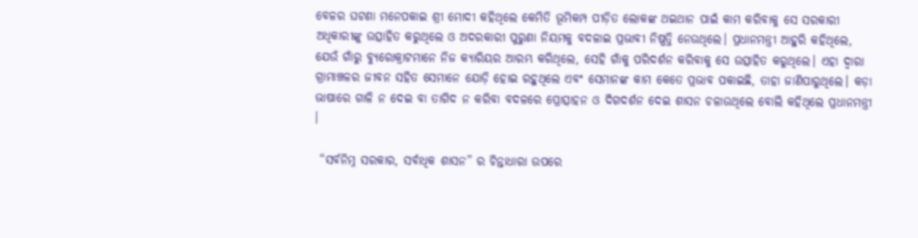ବେଳର ଘଟଣା ମନେପକାଇ ଶ୍ରୀ ମୋଦୀ କହିଥିଲେ କେମିତି ଭୂମିକମ୍ପ ପୀଡ଼ିତ ଲୋକଙ୍କ ଥଇଥାନ ପାଇଁ କାମ କରିବାକୁ ସେ ସରକାରୀ ଅଧିକାରୀଙ୍କୁ ଉତ୍ସାହିତ କରୁଥିଲେ ଓ ଅଦରକାରୀ ପୁରୁଣା ନିୟମକୁ ବଦଳାଇ ପ୍ରଭାବୀ ନିଷ୍ପତ୍ତି ନେଉଥିଲେ। ପ୍ରଧାନମନ୍ତ୍ରୀ ଆହୁରି କହିଥିଲେ, ଯେଉଁ ଗାଁରୁ ବ୍ୟୁରୋକ୍ରାଟମାନେ ନିଜ କ୍ୟାରିୟର ଆରମ୍ଭ କରିଥିଲେ, ସେହି ଗାଁକୁ ପରିଦର୍ଶନ କରିବାକୁ ସେ ଉତ୍ସାହିତ କରୁଥିଲେ। ଏହା ଦ୍ୱାରା ଗ୍ରାମାଞ୍ଚଳର ଜୀବନ ସହିତ ସେମାନେ ଯୋଡ଼ି ହୋଇ ରହୁଥିଲେ ଏବଂ ସେମାନଙ୍କ କାମ କେତେ ପ୍ରଭାବ ପକାଇଛି, ତାହା ଜାଣିପାରୁଥିଲେ। କଡ଼ା ଭାଷାରେ ଗାଳି ନ ଦେଇ ବା ତାଗିଦ ନ କରିବା ବଦଳରେ ପ୍ରୋତ୍ସାହନ ଓ ଦିଗଦର୍ଶନ ଦେଇ ଶାସନ ଚଳାଉଥିଲେ ବୋଲି କହିଥିଲେ ପ୍ରଧାନମନ୍ତ୍ରୀ ।

 “ସର୍ବନିମ୍ନ ସରକାର, ସର୍ବାଧିକ ଶାସନ” ର ଚିନ୍ତାଧାରା ଉପରେ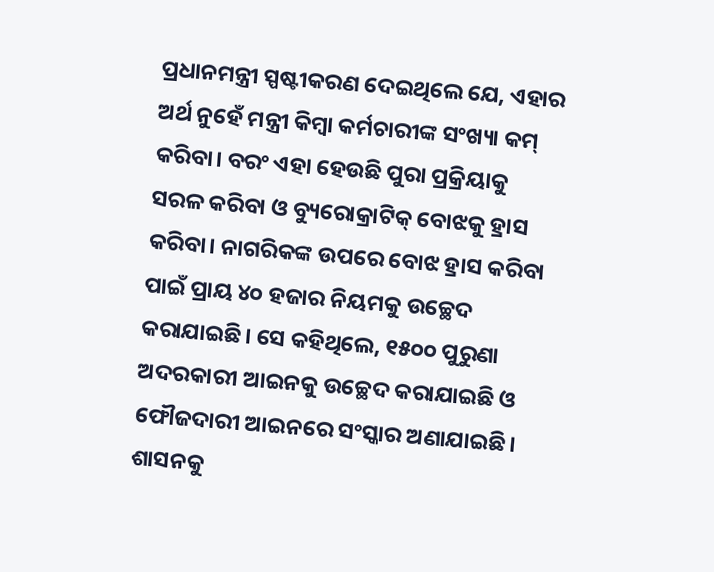ପ୍ରଧାନମନ୍ତ୍ରୀ ସ୍ପଷ୍ଟୀକରଣ ଦେଇଥିଲେ ଯେ, ଏହାର ଅର୍ଥ ନୁହେଁ ମନ୍ତ୍ରୀ କିମ୍ୱା କର୍ମଚାରୀଙ୍କ ସଂଖ୍ୟା କମ୍ କରିବା। ବରଂ ଏହା ହେଉଛି ପୁରା ପ୍ରକ୍ରିୟାକୁ ସରଳ କରିବା ଓ ବ୍ୟୁରୋକ୍ରାଟିକ୍ ବୋଝକୁ ହ୍ରାସ କରିବା। ନାଗରିକଙ୍କ ଉପରେ ବୋଝ ହ୍ରାସ କରିବା ପାଇଁ ପ୍ରାୟ ୪୦ ହଜାର ନିୟମକୁ ଉଚ୍ଛେଦ କରାଯାଇଛି। ସେ କହିଥିଲେ, ୧୫୦୦ ପୁରୁଣା ଅଦରକାରୀ ଆଇନକୁ ଉଚ୍ଛେଦ କରାଯାଇଛି ଓ ଫୌଜଦାରୀ ଆଇନରେ ସଂସ୍କାର ଅଣାଯାଇଛି। ଶାସନକୁ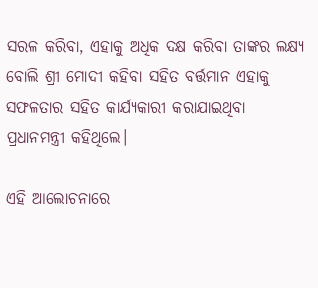ସରଳ କରିବା, ଏହାକୁ ଅଧିକ ଦକ୍ଷ କରିବା ତାଙ୍କର ଲକ୍ଷ୍ୟ ବୋଲି ଶ୍ରୀ ମୋଦୀ କହିବା ସହିତ ବର୍ତ୍ତମାନ ଏହାକୁ ସଫଳତାର ସହିତ କାର୍ଯ୍ୟକାରୀ କରାଯାଇଥିବା ପ୍ରଧାନମନ୍ତ୍ରୀ କହିଥିଲେ।

ଏହି ଆଲୋଚନାରେ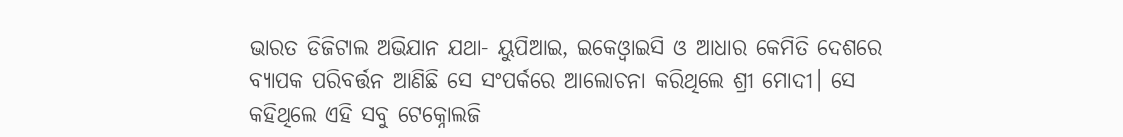ଭାରତ ଡିଜିଟାଲ ଅଭିଯାନ ଯଥା- ୟୁପିଆଇ, ଇକେଓ୍ୱାଇସି ଓ ଆଧାର କେମିତି ଦେଶରେ ବ୍ୟାପକ ପରିବର୍ତ୍ତନ ଆଣିଛି ସେ ସଂପର୍କରେ ଆଲୋଚନା କରିଥିଲେ ଶ୍ରୀ ମୋଦୀ। ସେ କହିଥିଲେ ଏହି ସବୁ ଟେକ୍ନୋଲଜି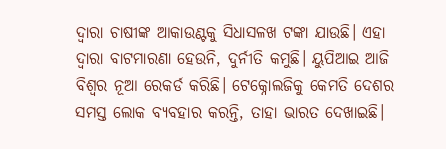ଦ୍ୱାରା ଚାଷୀଙ୍କ ଆକାଉଣ୍ଟକୁ ସିଧାସଳଖ ଟଙ୍କା ଯାଉଛି। ଏହା ଦ୍ୱାରା ବାଟମାରଣା ହେଉନି, ଦୁର୍ନୀତି କମୁଛି। ୟୁପିଆଇ ଆଜି ବିଶ୍ୱର ନୂଆ ରେକର୍ଡ କରିଛି। ଟେକ୍ନୋଲଜିକୁ କେମତି ଦେଶର ସମସ୍ତ ଲୋକ ବ୍ୟବହାର କରନ୍ତି, ତାହା ଭାରତ ଦେଖାଇଛି।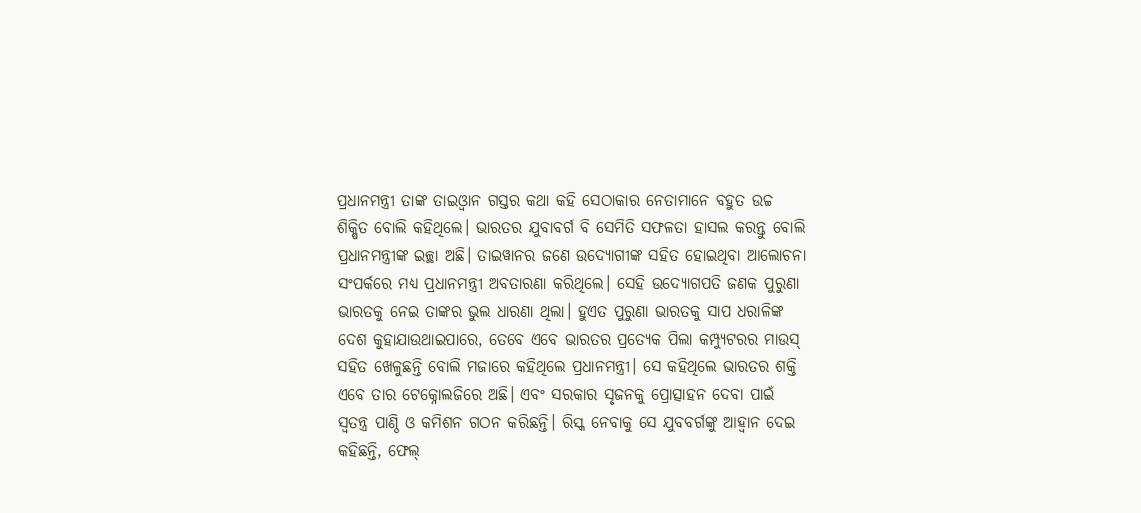ପ୍ରଧାନମନ୍ତ୍ରୀ ତାଙ୍କ ତାଇଓ୍ୱାନ ଗସ୍ତର କଥା କହି ସେଠାକାର ନେତାମାନେ ବହୁତ ଉଚ୍ଚ ଶିକ୍ଷିତ ବୋଲି କହିଥିଲେ। ଭାରତର ଯୁବାବର୍ଗ ବି ସେମିତି ସଫଳତା ହାସଲ କରନ୍ତୁ ବୋଲି ପ୍ରଧାନମନ୍ତ୍ରୀଙ୍କ ଇଚ୍ଛା ଅଛି। ତାଇୱାନର ଜଣେ ଉଦ୍ୟୋଗୀଙ୍କ ସହିତ ହୋଇଥିବା ଆଲୋଚନା ସଂପର୍କରେ ମଧ୍ୟ ପ୍ରଧାନମନ୍ତ୍ରୀ ଅବତାରଣା କରିଥିଲେ। ସେହି ଉଦ୍ୟୋଗପତି ଜଣକ ପୁରୁଣା ଭାରତକୁ ନେଇ ତାଙ୍କର ଭୁଲ ଧାରଣା ଥିଲା। ହୁଏତ ପୁରୁଣା ଭାରତକୁ ସାପ ଧରାଳିଙ୍କ ଦେଶ କୁହାଯାଉଥାଇପାରେ, ତେବେ ଏବେ ଭାରତର ପ୍ରତ୍ୟେକ ପିଲା କମ୍ପ୍ୟୁଟରର ମାଉସ୍ ସହିତ ଖେଳୁଛନ୍ତି ବୋଲି ମଜାରେ କହିଥିଲେ ପ୍ରଧାନମନ୍ତ୍ରୀ। ସେ କହିଥିଲେ ଭାରତର ଶକ୍ତି ଏବେ ତାର ଟେକ୍ନୋଲଜିରେ ଅଛି। ଏବଂ ସରକାର ସୃଜନକୁ ପ୍ରୋତ୍ସାହନ ଦେବା ପାଇଁ ସ୍ୱତନ୍ତ୍ର ପାଣ୍ଠି ଓ କମିଶନ ଗଠନ କରିଛନ୍ତି। ରିସ୍କ ନେବାକୁ ସେ ଯୁବବର୍ଗଙ୍କୁ ଆହ୍ୱାନ ଦେଇ କହିଛନ୍ତି, ଫେଲ୍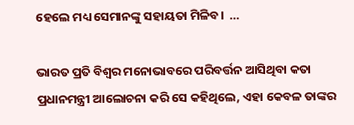ହେଲେ ମଧ୍ୟ ସେମାନଙ୍କୁ ସହାୟତା ମିଳିବ।  …

ଭାରତ ପ୍ରତି ବିଶ୍ୱର ମନୋଭାବରେ ପରିବର୍ତ୍ତନ ଆସିଥିବା କତା ପ୍ରଧାନମନ୍ତ୍ରୀ ଆଲୋଚନା କରି ସେ କହିଥିଲେ, ଏହା କେବଳ ତାଙ୍କର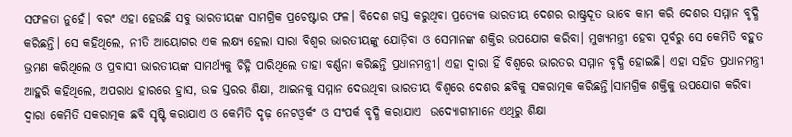ସଫଳତା ନୁହେଁ। ବରଂ ଏହା ହେଉଛି ସବୁ ଭାରତୀୟଙ୍କ ସାମଗ୍ରିକ ପ୍ରଚେଷ୍ଟାର ଫଳ। ବିଦେଶ ଗସ୍ତ କରୁଥିବା ପ୍ରତ୍ୟେକ ଭାରତୀୟ ଦେଶର ରାଷ୍ଟ୍ରଦୂତ ଭାବେ କାମ କରି ଦେଶର ସମ୍ମାନ ବୃଦ୍ଧି କରିଛନ୍ତି। ସେ କହିଥିଲେ, ନୀତି ଆୟୋଗର ଏକ ଲକ୍ଷ୍ୟ ହେଲା ସାରା ବିଶ୍ୱର ଭାରତୀୟଙ୍କୁ ଯୋଡ଼ିବା ଓ ସେମାନଙ୍କ ଶକ୍ତିର ଉପଯୋଗ କରିବା। ମୁଖ୍ୟମନ୍ତ୍ରୀ ହେବା ପୂର୍ବରୁ ସେ କେମିତି ବହୁତ ଭ୍ରମଣ କରିଥିଲେ ଓ ପ୍ରବାସୀ ଭାରତୀୟଙ୍କ ସାମର୍ଥ୍ୟକୁ ଚିହ୍ନି ପାରିଥିଲେ ତାହା ବର୍ଣ୍ଣନା କରିଛନ୍ତି ପ୍ରଧାନମନ୍ତ୍ରୀ। ଏହା ଦ୍ୱାରା ହିଁ ବିଶ୍ୱରେ ଭାରତର ସମ୍ମାନ ବୃଦ୍ଧି ହୋଇଛି। ଏହା ସହିତ ପ୍ରଧାନମନ୍ତ୍ରୀ ଆହୁରି କହିଥିଲେ, ଅପରାଧ ହାରରେ ହ୍ରାସ, ଉଚ୍ଚ ସ୍ତରର ଶିକ୍ଷା, ଆଇନକୁ ସମ୍ମାନ ଦେଉଥିବା ଭାରତୀୟ ବିଶ୍ୱରେ ଦେଶର ଛବିକୁ ସକରାତ୍ମକ କରିଛନ୍ତି।ସାମଗ୍ରିକ ଶକ୍ତିକୁ ଉପଯୋଗ କରିବା ଦ୍ୱାରା କେମିତି ସକରାତ୍ମକ ଛବି ସୃଷ୍ଟି କରାଯାଏ ଓ କେମିତି ଦୃଢ଼ ନେଟଓ୍ୱର୍କଂ ଓ ସଂପର୍କ ବୃଦ୍ଧି କରାଯାଏ  ଉଦ୍ୟୋଗୀମାନେ ଏଥିରୁ ଶିକ୍ଷା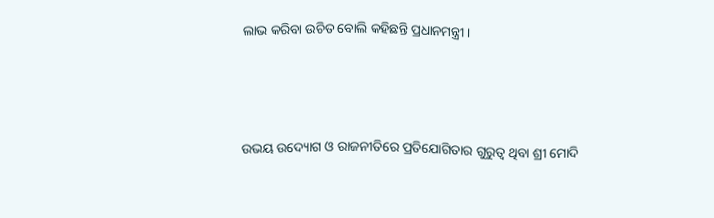ଲାଭ କରିବା ଉଚିତ ବୋଲି କହିଛନ୍ତି ପ୍ରଧାନମନ୍ତ୍ରୀ ।



ଉଭୟ ଉଦ୍ୟୋଗ ଓ ରାଜନୀତିରେ ପ୍ରତିଯୋଗିତାର ଗୁରୁତ୍ୱ ଥିବା ଶ୍ରୀ ମୋଦି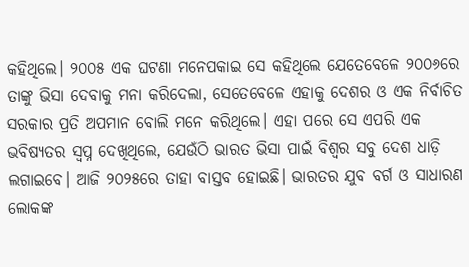କହିଥିଲେ। ୨୦୦୫ ଏକ ଘଟଣା ମନେପକାଇ ସେ କହିଥିଲେ ଯେତେବେଳେ ୨୦୦୬ରେ ତାଙ୍କୁ ଭିସା ଦେବାକୁ ମନା କରିଦେଲା, ସେତେବେଳେ ଏହାକୁ ଦେଶର ଓ ଏକ ନିର୍ବାଚିତ ସରକାର ପ୍ରତି ଅପମାନ ବୋଲି ମନେ କରିଥିଲେ। ଏହା ପରେ ସେ ଏପରି ଏକ ଭବିଷ୍ୟତର ସ୍ୱପ୍ନ ଦେଖିଥିଲେ, ଯେଉଁଠି ଭାରତ ଭିସା ପାଇଁ ବିଶ୍ୱର ସବୁ ଦେଶ ଧାଡ଼ି ଲଗାଇବେ। ଆଜି ୨୦୨୫ରେ ତାହା ବାସ୍ତବ ହୋଇଛି। ଭାରତର ଯୁବ ବର୍ଗ ଓ ସାଧାରଣ ଲୋକଙ୍କ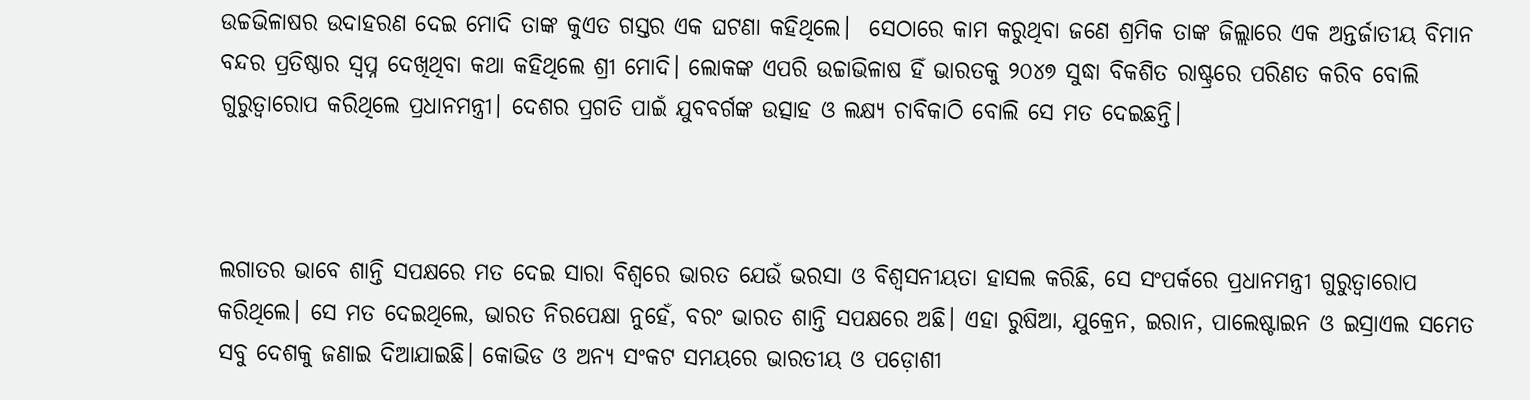ଉଚ୍ଚଭିଳାଷର ଉଦାହରଣ ଦେଇ ମୋଦି ତାଙ୍କ କୁଏତ ଗସ୍ତର ଏକ ଘଟଣା କହିଥିଲେ।  ସେଠାରେ କାମ କରୁଥିବା ଜଣେ ଶ୍ରମିକ ତାଙ୍କ ଜିଲ୍ଲାରେ ଏକ ଅନ୍ତର୍ଜାତୀୟ ବିମାନ ବନ୍ଦର ପ୍ରତିଷ୍ଠାର ସ୍ୱପ୍ନ ଦେଖିଥିବା କଥା କହିଥିଲେ ଶ୍ରୀ ମୋଦି। ଲୋକଙ୍କ ଏପରି ଉଚ୍ଚାଭିଳାଷ ହିଁ ଭାରତକୁ ୨୦୪୭ ସୁଦ୍ଧା ବିକଶିତ ରାଷ୍ଟ୍ରରେ ପରିଣତ କରିବ ବୋଲି ଗୁରୁତ୍ୱାରୋପ କରିଥିଲେ ପ୍ରଧାନମନ୍ତ୍ରୀ। ଦେଶର ପ୍ରଗତି ପାଇଁ ଯୁବବର୍ଗଙ୍କ ଉତ୍ସାହ ଓ ଲକ୍ଷ୍ୟ ଚାବିକାଠି ବୋଲି ସେ ମତ ଦେଇଛନ୍ତି।



ଲଗାତର ଭାବେ ଶାନ୍ତି ସପକ୍ଷରେ ମତ ଦେଇ ସାରା ବିଶ୍ୱରେ ଭାରତ ଯେଉଁ ଭରସା ଓ ବିଶ୍ୱସନୀୟତା ହାସଲ କରିଛି, ସେ ସଂପର୍କରେ ପ୍ରଧାନମନ୍ତ୍ରୀ ଗୁରୁତ୍ୱାରୋପ କରିଥିଲେ। ସେ ମତ ଦେଇଥିଲେ, ଭାରତ ନିରପେକ୍ଷା ନୁହେଁ, ବରଂ ଭାରତ ଶାନ୍ତି ସପକ୍ଷରେ ଅଛି। ଏହା ରୁଷିଆ, ଯୁକ୍ରେନ, ଇରାନ, ପାଲେଷ୍ଟାଇନ ଓ ଇସ୍ରାଏଲ ସମେତ ସବୁ ଦେଶକୁ ଜଣାଇ ଦିଆଯାଇଛି। କୋଭିଡ ଓ ଅନ୍ୟ ସଂକଟ ସମୟରେ ଭାରତୀୟ ଓ ପଡ଼ୋଶୀ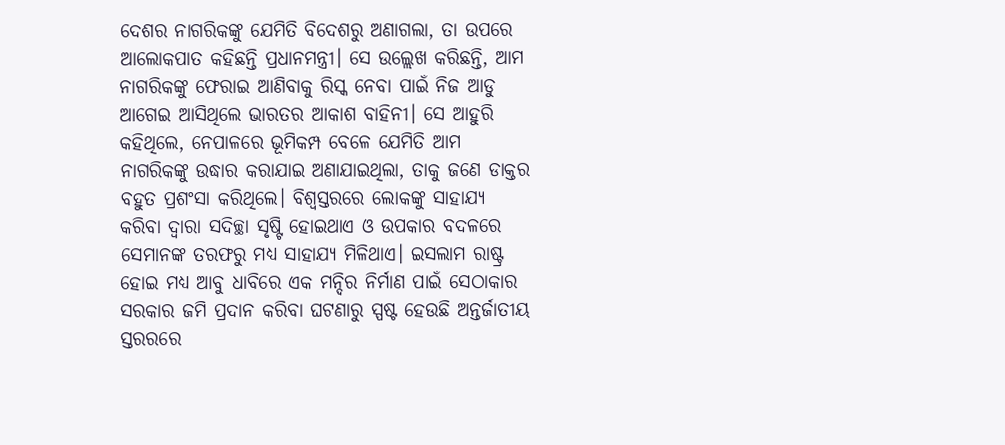ଦେଶର ନାଗରିକଙ୍କୁ ଯେମିତି ବିଦେଶରୁ ଅଣାଗଲା, ତା ଉପରେ ଆଲୋକପାତ କହିଛନ୍ତି ପ୍ରଧାନମନ୍ତ୍ରୀ। ସେ ଉଲ୍ଲେଖ କରିଛନ୍ତି, ଆମ ନାଗରିକଙ୍କୁ ଫେରାଇ ଆଣିବାକୁ ରିସ୍କ ନେବା ପାଇଁ ନିଜ ଆଡୁ ଆଗେଇ ଆସିଥିଲେ ଭାରତର ଆକାଶ ବାହିନୀ। ସେ ଆହୁରି କହିଥିଲେ, ନେପାଳରେ ଭୂମିକମ୍ପ ବେଳେ ଯେମିତି ଆମ ନାଗରିକଙ୍କୁ ଉଦ୍ଧାର କରାଯାଇ ଅଣାଯାଇଥିଲା, ତାକୁ ଜଣେ ଡାକ୍ତର ବହୁତ ପ୍ରଶଂସା କରିଥିଲେ। ବିଶ୍ୱସ୍ତରରେ ଲୋକଙ୍କୁ ସାହାଯ୍ୟ କରିବା ଦ୍ୱାରା ସଦିଚ୍ଛା ସୃଷ୍ଟି ହୋଇଥାଏ ଓ ଉପକାର ବଦଳରେ ସେମାନଙ୍କ ତରଫରୁ ମଧ୍ୟ ସାହାଯ୍ୟ ମିଳିଥାଏ। ଇସଲାମ ରାଷ୍ଟ୍ର ହୋଇ ମଧ୍ୟ ଆବୁ ଧାବିରେ ଏକ ମନ୍ଦିର ନିର୍ମାଣ ପାଇଁ ସେଠାକାର ସରକାର ଜମି ପ୍ରଦାନ କରିବା ଘଟଣାରୁ ସ୍ପଷ୍ଟ ହେଉଛି ଅନ୍ତର୍ଜାତୀୟ ସ୍ତରରରେ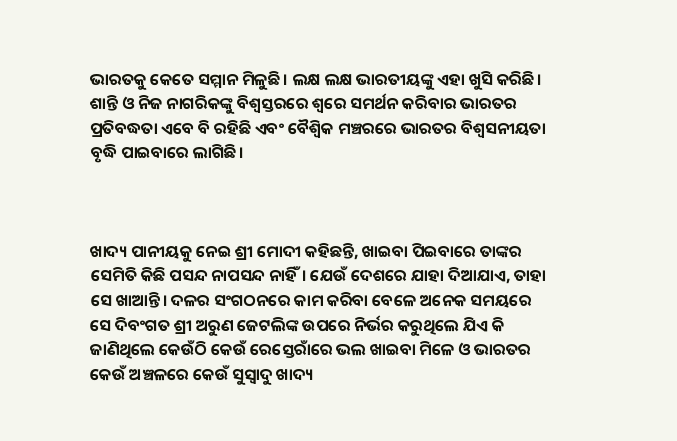ଭାରତକୁ କେତେ ସମ୍ମାନ ମିଳୁଛି। ଲକ୍ଷ ଲକ୍ଷ ଭାରତୀୟଙ୍କୁ ଏହା ଖୁସି କରିଛି। ଶାନ୍ତି ଓ ନିଜ ନାଗରିକଙ୍କୁ ବିଶ୍ୱସ୍ତରରେ ଶ୍ୱରେ ସମର୍ଥନ କରିବାର ଭାରତର ପ୍ରତିବଦ୍ଧତା ଏବେ ବି ରହିଛି ଏବଂ ବୈଶ୍ୱିକ ମଞ୍ଚରରେ ଭାରତର ବିଶ୍ୱସନୀୟତା ବୃଦ୍ଧି ପାଇବାରେ ଲାଗିଛି।



ଖାଦ୍ୟ ପାନୀୟକୁ ନେଇ ଶ୍ରୀ ମୋଦୀ କହିଛନ୍ତି, ଖାଇବା ପିଇବାରେ ତାଙ୍କର ସେମିତି କିଛି ପସନ୍ଦ ନାପସନ୍ଦ ନାହିଁ। ଯେଉଁ ଦେଶରେ ଯାହା ଦିଆଯାଏ, ତାହା ସେ ଖାଆନ୍ତି। ଦଳର ସଂଗଠନରେ କାମ କରିବା ବେଳେ ଅନେକ ସମୟରେ ସେ ଦିବଂଗତ ଶ୍ରୀ ଅରୁଣ ଜେଟଲିଙ୍କ ଉପରେ ନିର୍ଭର କରୁଥିଲେ ଯିଏ କି ଜାଣିଥିଲେ କେଉଁଠି କେଉଁ ରେସ୍ତେରାଁରେ ଭଲ ଖାଇବା ମିଳେ ଓ ଭାରତର କେଉଁ ଅଞ୍ଚଳରେ କେଉଁ ସୁସ୍ୱାଦୁ ଖାଦ୍ୟ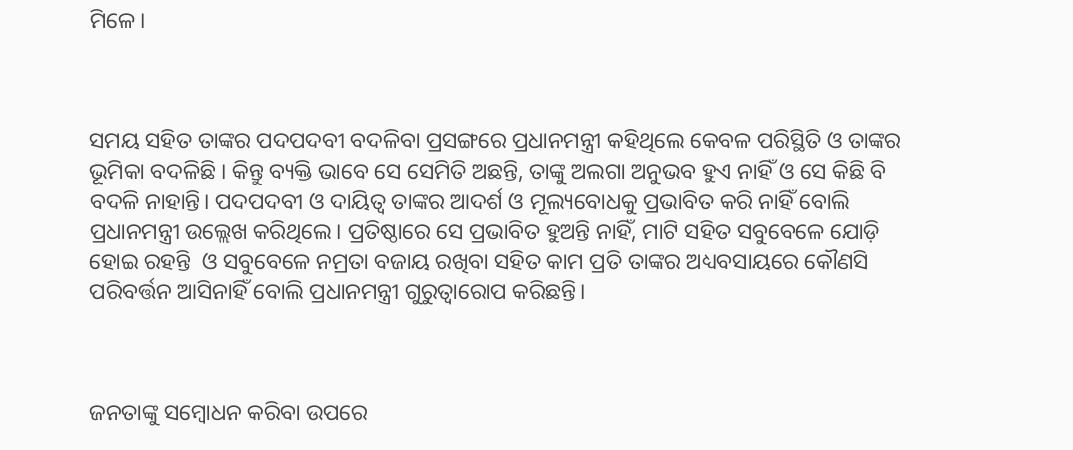ମିଳେ।



ସମୟ ସହିତ ତାଙ୍କର ପଦପଦବୀ ବଦଳିବା ପ୍ରସଙ୍ଗରେ ପ୍ରଧାନମନ୍ତ୍ରୀ କହିଥିଲେ କେବଳ ପରିସ୍ଥିତି ଓ ତାଙ୍କର ଭୂମିକା ବଦଳିଛି । କିନ୍ତୁ ବ୍ୟକ୍ତି ଭାବେ ସେ ସେମିତି ଅଛନ୍ତି, ତାଙ୍କୁ ଅଲଗା ଅନୁଭବ ହୁଏ ନାହିଁ ଓ ସେ କିଛି ବି ବଦଳି ନାହାନ୍ତି। ପଦପଦବୀ ଓ ଦାୟିତ୍ୱ ତାଙ୍କର ଆଦର୍ଶ ଓ ମୂଲ୍ୟବୋଧକୁ ପ୍ରଭାବିତ କରି ନାହିଁ ବୋଲି ପ୍ରଧାନମନ୍ତ୍ରୀ ଉଲ୍ଲେଖ କରିଥିଲେ। ପ୍ରତିଷ୍ଠାରେ ସେ ପ୍ରଭାବିତ ହୁଅନ୍ତି ନାହିଁ, ମାଟି ସହିତ ସବୁବେଳେ ଯୋଡ଼ି ହୋଇ ରହନ୍ତି  ଓ ସବୁବେଳେ ନମ୍ରତା ବଜାୟ ରଖିବା ସହିତ କାମ ପ୍ରତି ତାଙ୍କର ଅଧ୍ୟବସାୟରେ କୌଣସି ପରିବର୍ତ୍ତନ ଆସିନାହିଁ ବୋଲି ପ୍ରଧାନମନ୍ତ୍ରୀ ଗୁରୁତ୍ୱାରୋପ କରିଛନ୍ତି।



ଜନତାଙ୍କୁ ସମ୍ବୋଧନ କରିବା ଉପରେ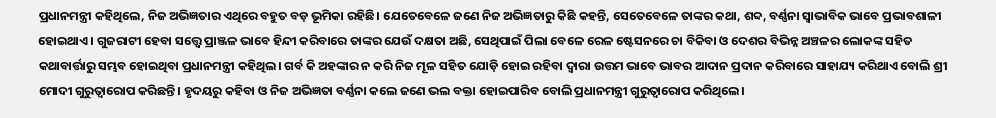ପ୍ରଧାନମନ୍ତ୍ରୀ କହିଥିଲେ, ନିଜ ଅଭିଜ୍ଞତାର ଏଥିରେ ବହୁତ ବଡ଼ ଭୂମିକା ରହିଛି। ଯେତେବେଳେ ଜଣେ ନିଜ ଅଭିଜ୍ଞତାରୁ କିଛି କହନ୍ତି, ସେତେବେଳେ ତାଙ୍କର କଥା, ଶବ୍ଦ, ବର୍ଣ୍ଣନା ସ୍ୱାଭାବିକ ଭାବେ ପ୍ରଭାବଶାଳୀ ହୋଇଥାଏ। ଗୁଜରାଟୀ ହେବା ସତ୍ତ୍ୱେ ପ୍ରାଞ୍ଜଳ ଭାବେ ହିନ୍ଦୀ କରିବାରେ ତାଙ୍କର ଯେଉଁ ଦକ୍ଷତା ଅଛି, ସେଥିପାଇଁ ପିଲା ବେଳେ ରେଳ ଷ୍ଟେସନରେ ଚା ବିକିବା ଓ ଦେଶର ବିଭିନ୍ନ ଅଞ୍ଚଳର ଲୋକଙ୍କ ସହିତ କଥାବାର୍ତ୍ତାରୁ ସମ୍ଭବ ହୋଇଥିବା ପ୍ରଧାନମନ୍ତ୍ରୀ କହିଥିଲ। ଗର୍ବ କି ଅହଙ୍କାର ନ କରି ନିଜ ମୂଳ ସହିତ ଯୋଡ଼ି ହୋଇ ରହିବା ଦ୍ୱାରା ଉତ୍ତମ ଭାବେ ଭାବର ଆଦାନ ପ୍ରଦାନ କରିବାରେ ସାହାଯ୍ୟ କରିଥାଏ ବୋଲି ଶ୍ରୀ ମୋଦୀ ଗୁରୁତ୍ୱାରୋପ କରିଛନ୍ତି। ହୃଦୟରୁ କହିବା ଓ ନିଜ ଅଭିଜ୍ଞତା ବର୍ଣ୍ଣନା କଲେ ଜଣେ ଭଲ ବକ୍ତା ହୋଇପାରିବ ବୋଲି ପ୍ରଧାନମନ୍ତ୍ରୀ ଗୁରୁତ୍ୱାରୋପ କରିଥିଲେ।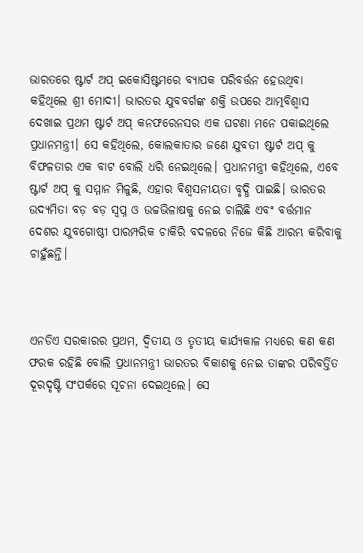ଭାରତରେ ଷ୍ଟାର୍ଟ ଅପ୍ ଇକୋସିଷ୍ଟମରେ ବ୍ୟାପକ ପରିବର୍ତ୍ତନ ହେଉଥିବା କହିଥିଲେ ଶ୍ରୀ ମୋଦୀ। ଭାରତର ଯୁବବର୍ଗଙ୍କ ଶକ୍ତି ଉପରେ ଆତ୍ମବିଶ୍ୱାସ ଦେଖାଇ ପ୍ରଥମ ଷ୍ଟାର୍ଟ ଅପ୍ କନଫରେନସର ଏକ ଘଟଣା ମନେ ପକାଇଥିଲେ ପ୍ରଧାନମନ୍ତ୍ରୀ। ସେ କହିଥିଲେ, କୋଲକାତାର ଜଣେ ଯୁବତୀ ଷ୍ଟାର୍ଟ ଅପ୍ କୁ ବିଫଳତାର ଏକ ବାଟ ବୋଲି ଧରି ନେଇଥିଲେ। ପ୍ରଧାନମନ୍ତ୍ରୀ କହିଥିଲେ, ଏବେ ଷ୍ଟାର୍ଟ ଅପ୍ କୁ ସମ୍ମାନ ମିଳୁଛି, ଏହାର ବିଶ୍ୱସନୀୟତା ବୃଦ୍ଧି ପାଇଛି। ଭାରତର ଉଦ୍ୟମିତା ବଡ଼ ବଡ଼ ସ୍ୱପ୍ନ ଓ ଉଚ୍ଚଭିଳାଷକୁ ନେଇ ଚାଲିଛି ଏବଂ ବର୍ତ୍ତମାନ ଦେଶର ଯୁବଗୋଷ୍ଠୀ ପାରମ୍ପରିକ ଚାକିରି ବଦଳରେ ନିଜେ କିଛି ଆରମ୍ଭ କରିବାକୁ ଚାହୁଁଛନ୍ତି।



ଏନଡିଏ ସରକାରର ପ୍ରଥମ, ଦ୍ୱିତୀୟ ଓ ତୃତୀୟ କାର୍ଯ୍ୟକାଳ ମଧ୍ୟରେ କଣ କଣ ଫରକ ରହିଛି ବୋଲି ପ୍ରଧାନମନ୍ତ୍ରୀ ଭାରତର ବିକାଶକୁ ନେଇ ତାଙ୍କର ପରିବର୍ତ୍ତିତ ଦୂରଦୃଷ୍ଟି ସଂପର୍କରେ ସୂଚନା ଦେଇଥିଲେ। ସେ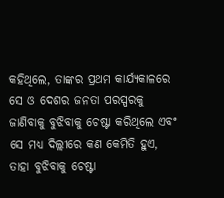କହିଥିଲେ, ତାଙ୍କର ପ୍ରଥମ କାର୍ଯ୍ୟକାଳରେ ସେ ଓ ଦେଶର ଜନତା ପରସ୍ପରକୁ ଜାଣିବାକୁ ବୁଝିବାକୁ ଚେଷ୍ଟା କରିଥିଲେ ଏବଂ ସେ ମଧ୍ୟ ଦିଲ୍ଲୀରେ କଣ କେମିତି ହୁଏ, ତାହା ବୁଝିବାକୁ ଚେଷ୍ଟା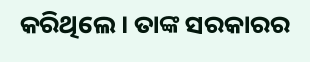କରିଥିଲେ। ତାଙ୍କ ସରକାରର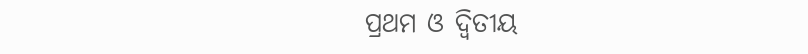ପ୍ରଥମ ଓ ଦ୍ୱିତୀୟ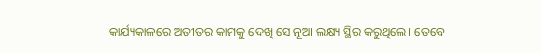କାର୍ଯ୍ୟକାଳରେ ଅତୀତର କାମକୁ ଦେଖି ସେ ନୂଆ ଲକ୍ଷ୍ୟ ସ୍ଥିର କରୁଥିଲେ। ତେବେ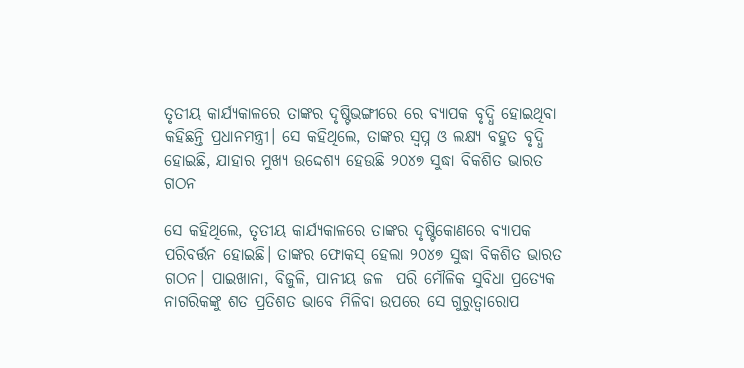ତୃତୀୟ କାର୍ଯ୍ୟକାଳରେ ତାଙ୍କର ଦୃଷ୍ଟିଭଙ୍ଗୀରେ ରେ ବ୍ୟାପକ ବୃଦ୍ଧି ହୋଇଥିବା କହିଛନ୍ତି ପ୍ରଧାନମନ୍ତ୍ରୀ। ସେ କହିଥିଲେ, ତାଙ୍କର ସ୍ୱପ୍ନ ଓ ଲକ୍ଷ୍ୟ ବହୁତ ବୃଦ୍ଧି ହୋଇଛି, ଯାହାର ମୁଖ୍ୟ ଉଦ୍ଦେଶ୍ୟ ହେଉଛି ୨୦୪୭ ସୁଦ୍ଧା ବିକଶିତ ଭାରତ ଗଠନ

ସେ କହିଥିଲେ, ତୃତୀୟ କାର୍ଯ୍ୟକାଳରେ ତାଙ୍କର ଦୃଷ୍ଟିକୋଣରେ ବ୍ୟାପକ ପରିବର୍ତ୍ତନ ହୋଇଛି। ତାଙ୍କର ଫୋକସ୍ ହେଲା ୨୦୪୭ ସୁଦ୍ଧା ବିକଶିତ ଭାରତ ଗଠନ। ପାଇଖାନା, ବିଜୁଳି, ପାନୀୟ ଜଳ  ପରି ମୌଳିକ ସୁବିଧା ପ୍ରତ୍ୟେକ ନାଗରିକଙ୍କୁ ଶତ ପ୍ରତିଶତ ଭାବେ ମିଳିବା ଉପରେ ସେ ଗୁରୁତ୍ୱାରୋପ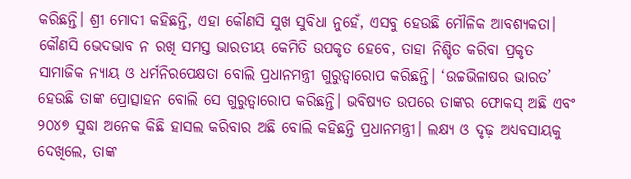କରିଛନ୍ତି। ଶ୍ରୀ ମୋଦୀ କହିଛନ୍ତି, ଏହା କୌଣସି ସୁଖ ସୁବିଧା ନୁହେଁ, ଏସବୁ ହେଉଛି ମୌଳିକ ଆବଶ୍ୟକତା। କୌଣସି ଭେଦଭାବ ନ ରଖି ସମସ୍ତ ଭାରତୀୟ କେମିତି ଉପକୃତ ହେବେ, ତାହା ନିଶ୍ଚିତ କରିବା ପ୍ରକୃତ ସାମାଜିକ ନ୍ୟାୟ ଓ ଧର୍ମନିରପେକ୍ଷତା ବୋଲି ପ୍ରଧାନମନ୍ତ୍ରୀ ଗୁରୁତ୍ୱାରୋପ କରିଛନ୍ତି। ‘ଉଚ୍ଚଭିଳାଷର ଭାରତ’ ହେଉଛି ତାଙ୍କ ପ୍ରୋତ୍ସାହନ ବୋଲି ସେ ଗୁରୁତ୍ୱାରୋପ କରିଛନ୍ତି। ଭବିଷ୍ୟତ ଉପରେ ତାଙ୍କର ଫୋକସ୍ ଅଛି ଏବଂ ୨୦୪୭ ସୁଦ୍ଧା ଅନେକ କିଛି ହାସଲ କରିବାର ଅଛି ବୋଲି କହିଛନ୍ତି ପ୍ରଧାନମନ୍ତ୍ରୀ। ଲକ୍ଷ୍ୟ ଓ ଦୃଢ଼ ଅଧ୍ୟବସାୟକୁ ଦେଖିଲେ, ତାଙ୍କ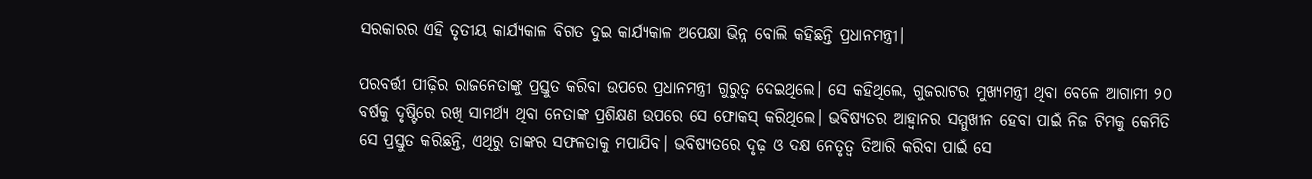ସରକାରର ଏହି ତୃତୀୟ କାର୍ଯ୍ୟକାଳ ବିଗତ ଦୁଇ କାର୍ଯ୍ୟକାଳ ଅପେକ୍ଷା ଭିନ୍ନ ବୋଲି କହିଛନ୍ତି ପ୍ରଧାନମନ୍ତ୍ରୀ।

ପରବର୍ତ୍ତୀ ପୀଢ଼ିର ରାଜନେତାଙ୍କୁ ପ୍ରସ୍ତୁତ କରିବା ଉପରେ ପ୍ରଧାନମନ୍ତ୍ରୀ ଗୁରୁତ୍ୱ ଦେଇଥିଲେ। ସେ କହିଥିଲେ, ଗୁଜରାଟର ମୁଖ୍ୟମନ୍ତ୍ରୀ ଥିବା ବେଳେ ଆଗାମୀ ୨୦ ବର୍ଷକୁ ଦୃଷ୍ଟିରେ ରଖି ସାମର୍ଥ୍ୟ ଥିବା ନେତାଙ୍କ ପ୍ରଶିକ୍ଷଣ ଉପରେ ସେ ଫୋକସ୍ କରିଥିଲେ। ଭବିଷ୍ୟତର ଆହ୍ୱାନର ସମ୍ମୁଖୀନ ହେବା ପାଇଁ ନିଜ ଟିମକୁ କେମିତି ସେ ପ୍ରସ୍ତୁତ କରିଛନ୍ତି, ଏଥିରୁ ତାଙ୍କର ସଫଳତାକୁ ମପାଯିବ। ଭବିଷ୍ୟତରେ ଦୃଢ଼ ଓ ଦକ୍ଷ ନେତୃତ୍ୱ ତିଆରି କରିବା ପାଇଁ ସେ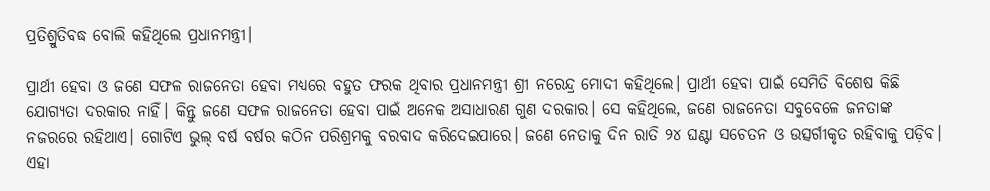ପ୍ରତିଶ୍ରୁତିବଦ୍ଧ ବୋଲି କହିଥିଲେ ପ୍ରଧାନମନ୍ତ୍ରୀ।

ପ୍ରାର୍ଥୀ ହେବା ଓ ଜଣେ ସଫଳ ରାଜନେତା ହେବା ମଧ୍ୟରେ ବହୁତ ଫରକ ଥିବାର ପ୍ରଧାନମନ୍ତ୍ରୀ ଶ୍ରୀ ନରେନ୍ଦ୍ର ମୋଦୀ କହିଥିଲେ। ପ୍ରାର୍ଥୀ ହେବା ପାଇଁ ସେମିତି ବିଶେଷ କିଛି ଯୋଗ୍ୟତା ଦରକାର ନାହିଁ। କିନ୍ତୁ ଜଣେ ସଫଳ ରାଜନେତା ହେବା ପାଇଁ ଅନେକ ଅସାଧାରଣ ଗୁଣ ଦରକାର। ସେ କହିଥିଲେ, ଜଣେ ରାଜନେତା ସବୁବେଳେ ଜନତାଙ୍କ ନଜରରେ ରହିଥାଏ। ଗୋଟିଏ ଭୁଲ୍ ବର୍ଷ ବର୍ଷର କଠିନ ପରିଶ୍ରମକୁ ବରବାଦ କରିଦେଇପାରେ। ଜଣେ ନେତାକୁ ଦିନ ରାତି ୨୪ ଘଣ୍ଟା ସଚେତନ ଓ ଉତ୍ସର୍ଗୀକୃତ ରହିବାକୁ ପଡ଼ିବ। ଏହା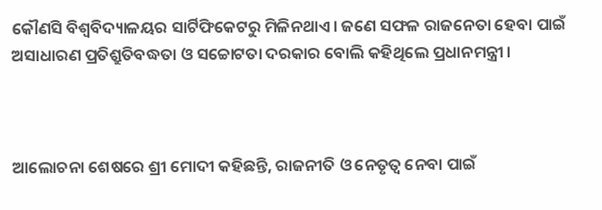କୌଣସି ବିଶ୍ୱବିଦ୍ୟାଳୟର ସାର୍ଟିଫିକେଟରୁ ମିଳିନଥାଏ। ଜଣେ ସଫଳ ରାଜନେତା ହେବା ପାଇଁ ଅସାଧାରଣ ପ୍ରତିଶ୍ରୁତିବଦ୍ଧତା ଓ ସଚ୍ଚୋଟତା ଦରକାର ବୋଲି କହିଥିଲେ ପ୍ରଧାନମନ୍ତ୍ରୀ ।



ଆଲୋଚନା ଶେଷରେ ଶ୍ରୀ ମୋଦୀ କହିଛନ୍ତି, ରାଜନୀତି ଓ ନେତୃତ୍ୱ ନେବା ପାଇଁ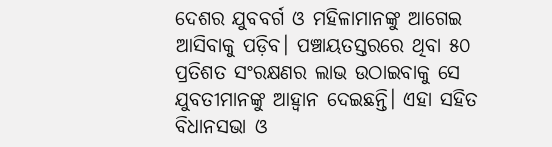ଦେଶର ଯୁବବର୍ଗ ଓ ମହିଳାମାନଙ୍କୁ ଆଗେଇ ଆସିବାକୁ ପଡ଼ିବ। ପଞ୍ଚାୟତସ୍ତରରେ ଥିବା ୫୦ ପ୍ରତିଶତ ସଂରକ୍ଷଣର ଲାଭ ଉଠାଇବାକୁ ସେ ଯୁବତୀମାନଙ୍କୁ ଆହ୍ୱାନ ଦେଇଛନ୍ତି। ଏହା ସହିତ ବିଧାନସଭା ଓ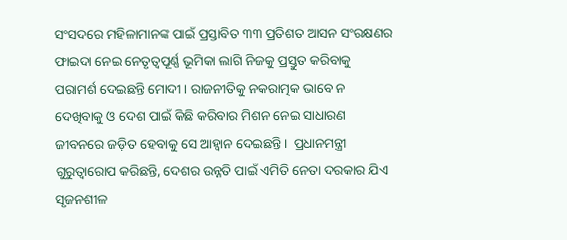ସଂସଦରେ ମହିଳାମାନଙ୍କ ପାଇଁ ପ୍ରସ୍ତାବିତ ୩୩ ପ୍ରତିଶତ ଆସନ ସଂରକ୍ଷଣର ଫାଇଦା ନେଇ ନେତୃତ୍ୱପୂର୍ଣ୍ଣ ଭୂମିକା ଲାଗି ନିଜକୁ ପ୍ରସ୍ତୁତ କରିବାକୁ ପରାମର୍ଶ ଦେଇଛନ୍ତି ମୋଦୀ । ରାଜନୀତିକୁ ନକରାତ୍ମକ ଭାବେ ନ ଦେଖିବାକୁ ଓ ଦେଶ ପାଇଁ କିଛି କରିବାର ମିଶନ ନେଇ ସାଧାରଣ ଜୀବନରେ ଜଡ଼ିତ ହେବାକୁ ସେ ଆହ୍ୱାନ ଦେଇଛନ୍ତି।  ପ୍ରଧାନମନ୍ତ୍ରୀ ଗୁରୁତ୍ୱାରୋପ କରିଛନ୍ତି, ଦେଶର ଉନ୍ନତି ପାଇଁ ଏମିତି ନେତା ଦରକାର ଯିଏ ସୃଜନଶୀଳ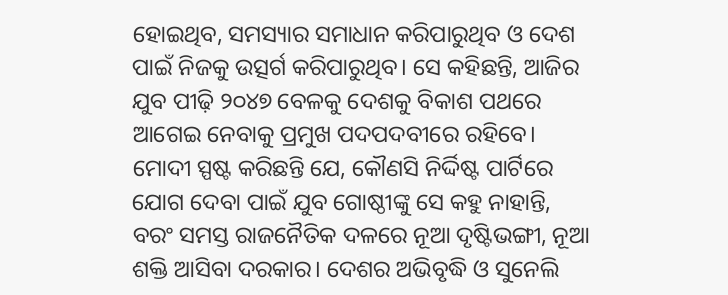ହୋଇଥିବ, ସମସ୍ୟାର ସମାଧାନ କରିପାରୁଥିବ ଓ ଦେଶ ପାଇଁ ନିଜକୁ ଉତ୍ସର୍ଗ କରିପାରୁଥିବ। ସେ କହିଛନ୍ତି, ଆଜିର ଯୁବ ପୀଢ଼ି ୨୦୪୭ ବେଳକୁ ଦେଶକୁ ବିକାଶ ପଥରେ ଆଗେଇ ନେବାକୁ ପ୍ରମୁଖ ପଦପଦବୀରେ ରହିବେ। ମୋଦୀ ସ୍ପଷ୍ଟ କରିଛନ୍ତି ଯେ, କୌଣସି ନିର୍ଦ୍ଦିଷ୍ଟ ପାର୍ଟିରେ ଯୋଗ ଦେବା ପାଇଁ ଯୁବ ଗୋଷ୍ଠୀଙ୍କୁ ସେ କହୁ ନାହାନ୍ତି, ବରଂ ସମସ୍ତ ରାଜନୈତିକ ଦଳରେ ନୂଆ ଦୃଷ୍ଟିଭଙ୍ଗୀ, ନୂଆ ଶକ୍ତି ଆସିବା ଦରକାର। ଦେଶର ଅଭିବୃଦ୍ଧି ଓ ସୁନେଲି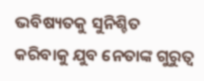ଭବିଷ୍ୟତକୁ ସୁନିଶ୍ଚିତ କରିବାକୁ ଯୁବ ନେତାଙ୍କ ଗୁରୁତ୍ୱ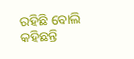ରହିଛି ବୋଲି କହିଛନ୍ତି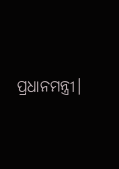ପ୍ରଧାନମନ୍ତ୍ରୀ।